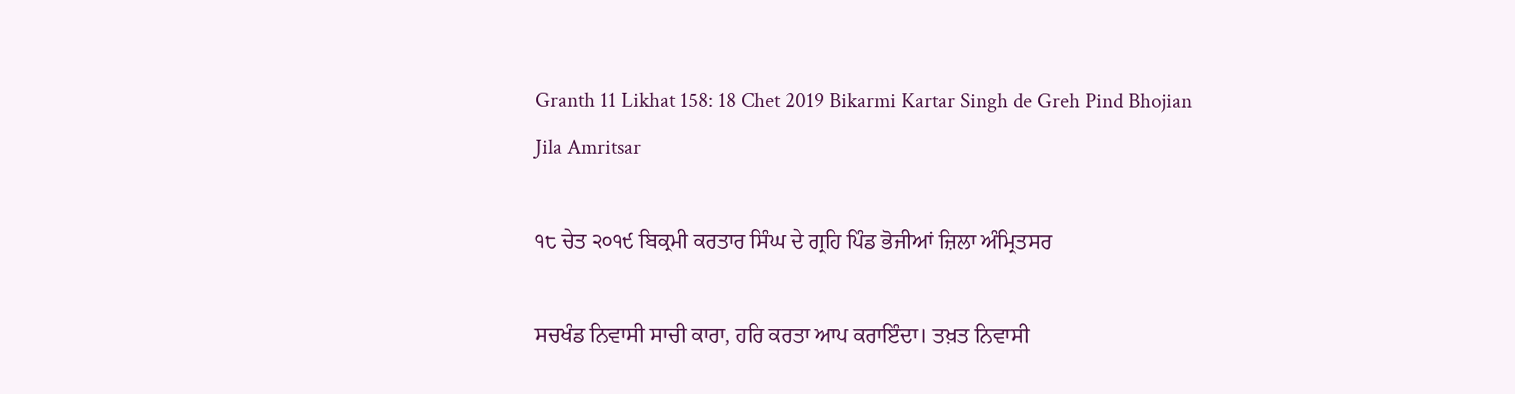Granth 11 Likhat 158: 18 Chet 2019 Bikarmi Kartar Singh de Greh Pind Bhojian Jila Amritsar

੧੮ ਚੇਤ ੨੦੧੯ ਬਿਕ੍ਰਮੀ ਕਰਤਾਰ ਸਿੰਘ ਦੇ ਗ੍ਰਹਿ ਪਿੰਡ ਭੋਜੀਆਂ ਜ਼ਿਲਾ ਅੰਮ੍ਰਿਤਸਰ

ਸਚਖੰਡ ਨਿਵਾਸੀ ਸਾਚੀ ਕਾਰਾ, ਹਰਿ ਕਰਤਾ ਆਪ ਕਰਾਇੰਦਾ। ਤਖ਼ਤ ਨਿਵਾਸੀ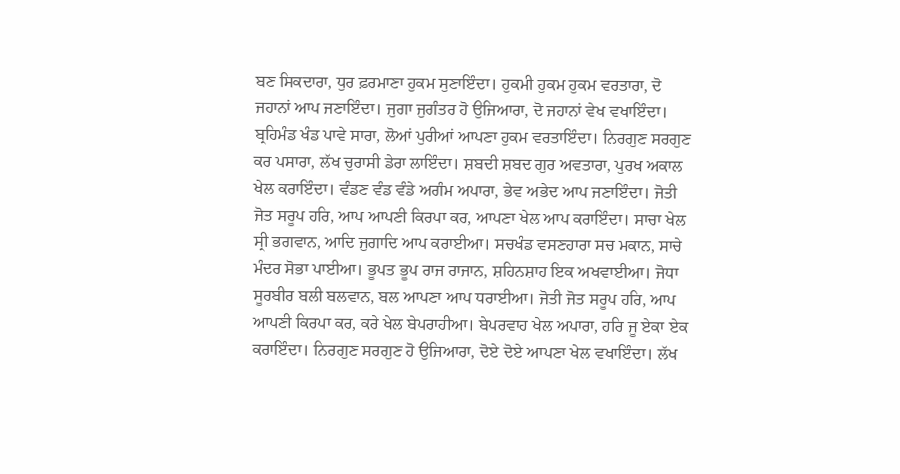ਬਣ ਸਿਕਦਾਰਾ, ਧੁਰ ਫ਼ਰਮਾਣਾ ਹੁਕਮ ਸੁਣਾਇੰਦਾ। ਹੁਕਮੀ ਹੁਕਮ ਹੁਕਮ ਵਰਤਾਰਾ, ਦੋ ਜਹਾਨਾਂ ਆਪ ਜਣਾਇੰਦਾ। ਜੁਗਾ ਜੁਗੰਤਰ ਹੋ ਉਜਿਆਰਾ, ਦੋ ਜਹਾਨਾਂ ਵੇਖ ਵਖਾਇੰਦਾ। ਬ੍ਰਹਿਮੰਡ ਖੰਡ ਪਾਵੇ ਸਾਰਾ, ਲੋਆਂ ਪੁਰੀਆਂ ਆਪਣਾ ਹੁਕਮ ਵਰਤਾਇੰਦਾ। ਨਿਰਗੁਣ ਸਰਗੁਣ ਕਰ ਪਸਾਰਾ, ਲੱਖ ਚੁਰਾਸੀ ਡੇਰਾ ਲਾਇੰਦਾ। ਸ਼ਬਦੀ ਸ਼ਬਦ ਗੁਰ ਅਵਤਾਰਾ, ਪੁਰਖ ਅਕਾਲ ਖੇਲ ਕਰਾਇੰਦਾ। ਵੰਡਣ ਵੰਡ ਵੰਡੇ ਅਗੰਮ ਅਪਾਰਾ, ਭੇਵ ਅਭੇਦ ਆਪ ਜਣਾਇੰਦਾ। ਜੋਤੀ ਜੋਤ ਸਰੂਪ ਹਰਿ, ਆਪ ਆਪਣੀ ਕਿਰਪਾ ਕਰ, ਆਪਣਾ ਖੇਲ ਆਪ ਕਰਾਇੰਦਾ। ਸਾਚਾ ਖੇਲ ਸ੍ਰੀ ਭਗਵਾਨ, ਆਦਿ ਜੁਗਾਦਿ ਆਪ ਕਰਾਈਆ। ਸਚਖੰਡ ਵਸਣਹਾਰਾ ਸਚ ਮਕਾਨ, ਸਾਚੇ ਮੰਦਰ ਸੋਭਾ ਪਾਈਆ। ਭੂਪਤ ਭੂਪ ਰਾਜ ਰਾਜਾਨ, ਸ਼ਹਿਨਸ਼ਾਹ ਇਕ ਅਖਵਾਈਆ। ਜੋਧਾ ਸੂਰਬੀਰ ਬਲੀ ਬਲਵਾਨ, ਬਲ ਆਪਣਾ ਆਪ ਧਰਾਈਆ। ਜੋਤੀ ਜੋਤ ਸਰੂਪ ਹਰਿ, ਆਪ ਆਪਣੀ ਕਿਰਪਾ ਕਰ, ਕਰੇ ਖੇਲ ਬੇਪਰਾਹੀਆ। ਬੇਪਰਵਾਹ ਖੇਲ ਅਪਾਰਾ, ਹਰਿ ਜੂ ਏਕਾ ਏਕ ਕਰਾਇੰਦਾ। ਨਿਰਗੁਣ ਸਰਗੁਣ ਹੋ ਉਜਿਆਰਾ, ਦੋਏ ਦੋਏ ਆਪਣਾ ਖੇਲ ਵਖਾਇੰਦਾ। ਲੱਖ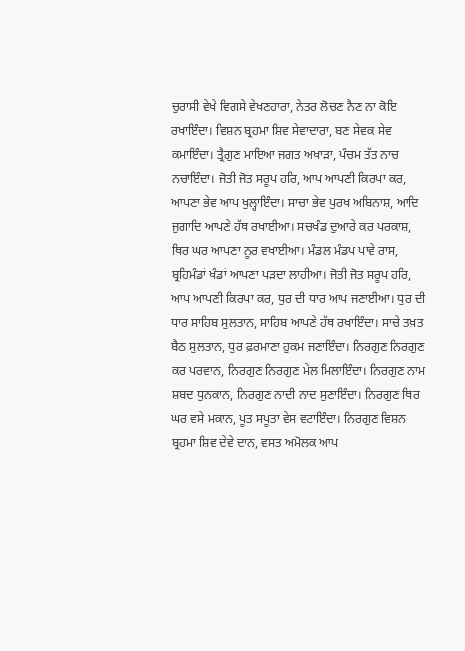ਚੁਰਾਸੀ ਵੇਖੇ ਵਿਗਸੇ ਵੇਖਣਹਾਰਾ, ਨੇਤਰ ਲੋਚਣ ਨੈਣ ਨਾ ਕੋਇ ਰਖਾਇੰਦਾ। ਵਿਸ਼ਨ ਬ੍ਰਹਮਾ ਸ਼ਿਵ ਸੇਵਾਦਾਰਾ, ਬਣ ਸੇਵਕ ਸੇਵ ਕਮਾਇੰਦਾ। ਤ੍ਰੈਗੁਣ ਮਾਇਆ ਜਗਤ ਅਖਾੜਾ, ਪੰਚਮ ਤੱਤ ਨਾਚ ਨਚਾਇੰਦਾ। ਜੋਤੀ ਜੋਤ ਸਰੂਪ ਹਰਿ, ਆਪ ਆਪਣੀ ਕਿਰਪਾ ਕਰ, ਆਪਣਾ ਭੇਵ ਆਪ ਖੁਲ੍ਹਾਇੰਦਾ। ਸਾਚਾ ਭੇਵ ਪੁਰਖ ਅਬਿਨਾਸ਼, ਆਦਿ ਜੁਗਾਦਿ ਆਪਣੇ ਹੱਥ ਰਖਾਈਆ। ਸਚਖੰਡ ਦੁਆਰੇ ਕਰ ਪਰਕਾਸ਼, ਥਿਰ ਘਰ ਆਪਣਾ ਨੂਰ ਵਖਾਈਆ। ਮੰਡਲ ਮੰਡਪ ਪਾਵੇ ਰਾਸ, ਬ੍ਰਹਿਮੰਡਾਂ ਖੰਡਾਂ ਆਪਣਾ ਪੜਦਾ ਲਾਹੀਆ। ਜੋਤੀ ਜੋਤ ਸਰੂਪ ਹਰਿ, ਆਪ ਆਪਣੀ ਕਿਰਪਾ ਕਰ, ਧੁਰ ਦੀ ਧਾਰ ਆਪ ਜਣਾਈਆ। ਧੁਰ ਦੀ ਧਾਰ ਸਾਹਿਬ ਸੁਲਤਾਨ, ਸਾਹਿਬ ਆਪਣੇ ਹੱਥ ਰਖਾਇੰਦਾ। ਸਾਚੇ ਤਖ਼ਤ ਬੈਠ ਸੁਲਤਾਨ, ਧੁਰ ਫ਼ਰਮਾਣਾ ਹੁਕਮ ਜਣਾਇੰਦਾ। ਨਿਰਗੁਣ ਨਿਰਗੁਣ ਕਰ ਪਰਵਾਨ, ਨਿਰਗੁਣ ਨਿਰਗੁਣ ਮੇਲ ਮਿਲਾਇੰਦਾ। ਨਿਰਗੁਣ ਨਾਮ ਸ਼ਬਦ ਧੁਨਕਾਨ, ਨਿਰਗੁਣ ਨਾਦੀ ਨਾਦ ਸੁਣਾਇੰਦਾ। ਨਿਰਗੁਣ ਥਿਰ ਘਰ ਵਸੇ ਮਕਾਨ, ਪੂਤ ਸਪੂਤਾ ਵੇਸ ਵਟਾਇੰਦਾ। ਨਿਰਗੁਣ ਵਿਸ਼ਨ ਬ੍ਰਹਮਾ ਸ਼ਿਵ ਦੇਵੇ ਦਾਨ, ਵਸਤ ਅਮੋਲਕ ਆਪ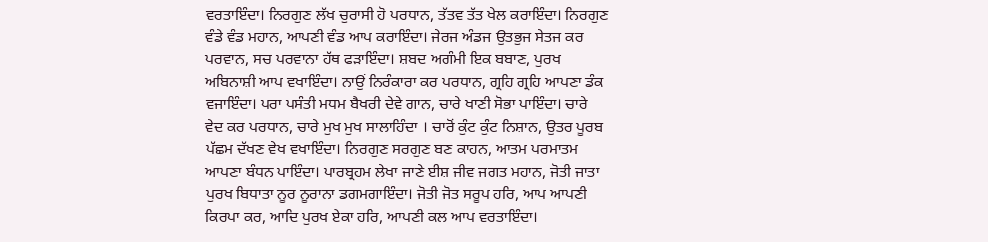ਵਰਤਾਇੰਦਾ। ਨਿਰਗੁਣ ਲੱਖ ਚੁਰਾਸੀ ਹੋ ਪਰਧਾਨ, ਤੱਤਵ ਤੱਤ ਖੇਲ ਕਰਾਇੰਦਾ। ਨਿਰਗੁਣ ਵੰਡੇ ਵੰਡ ਮਹਾਨ, ਆਪਣੀ ਵੰਡ ਆਪ ਕਰਾਇੰਦਾ। ਜੇਰਜ ਅੰਡਜ ਉਤਭੁਜ ਸੇਤਜ ਕਰ ਪਰਵਾਨ, ਸਚ ਪਰਵਾਨਾ ਹੱਥ ਫੜਾਇੰਦਾ। ਸ਼ਬਦ ਅਗੰਮੀ ਇਕ ਬਬਾਣ, ਪੁਰਖ ਅਬਿਨਾਸ਼ੀ ਆਪ ਵਖਾਇੰਦਾ। ਨਾਉਂ ਨਿਰੰਕਾਰਾ ਕਰ ਪਰਧਾਨ, ਗ੍ਰਹਿ ਗ੍ਰਹਿ ਆਪਣਾ ਡੰਕ ਵਜਾਇੰਦਾ। ਪਰਾ ਪਸੰਤੀ ਮਧਮ ਬੈਖਰੀ ਦੇਵੇ ਗਾਨ, ਚਾਰੇ ਖਾਣੀ ਸੋਭਾ ਪਾਇੰਦਾ। ਚਾਰੇ ਵੇਦ ਕਰ ਪਰਧਾਨ, ਚਾਰੇ ਮੁਖ ਮੁਖ ਸਾਲਾਹਿੰਦਾ । ਚਾਰੋਂ ਕੁੰਟ ਕੁੰਟ ਨਿਸ਼ਾਨ, ਉਤਰ ਪੂਰਬ ਪੱਛਮ ਦੱਖਣ ਵੇਖ ਵਖਾਇੰਦਾ। ਨਿਰਗੁਣ ਸਰਗੁਣ ਬਣ ਕਾਹਨ, ਆਤਮ ਪਰਮਾਤਮ ਆਪਣਾ ਬੰਧਨ ਪਾਇੰਦਾ। ਪਾਰਬ੍ਰਹਮ ਲੇਖਾ ਜਾਣੇ ਈਸ਼ ਜੀਵ ਜਗਤ ਮਹਾਨ, ਜੋਤੀ ਜਾਤਾ ਪੁਰਖ ਬਿਧਾਤਾ ਨੂਰ ਨੂਰਾਨਾ ਡਗਮਗਾਇੰਦਾ। ਜੋਤੀ ਜੋਤ ਸਰੂਪ ਹਰਿ, ਆਪ ਆਪਣੀ ਕਿਰਪਾ ਕਰ, ਆਦਿ ਪੁਰਖ ਏਕਾ ਹਰਿ, ਆਪਣੀ ਕਲ ਆਪ ਵਰਤਾਇੰਦਾ।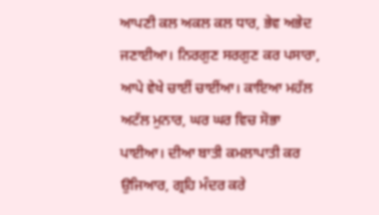ਆਪਣੀ ਕਲ ਅਕਲ ਕਲ ਧਾਰ, ਭੇਵ ਅਭੇਦ ਜਣਾਈਆ। ਨਿਰਗੁਣ ਸਰਗੁਣ ਕਰ ਪਸਾਰਾ, ਆਪੇ ਵੇਖੇ ਚਾਈਂ ਚਾਈਂਆ। ਕਾਇਆ ਮਹੱਲ ਅਟੱਲ ਮੁਨਾਰ, ਘਰ ਘਰ ਵਿਚ ਸੋਭਾ ਪਾਈਆ। ਦੀਆ ਬਾਤੀ ਕਮਲਾਪਾਤੀ ਕਰ ਉਜਿਆਰ, ਗ੍ਰਹਿ ਮੰਦਰ ਕਰੇ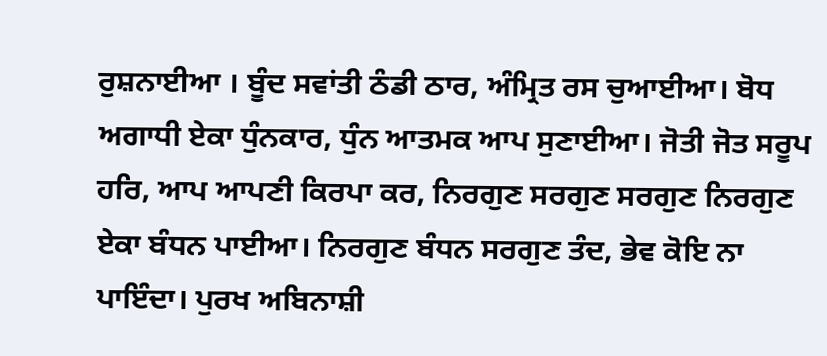ਰੁਸ਼ਨਾਈਆ । ਬੂੰਦ ਸਵਾਂਤੀ ਠੰਡੀ ਠਾਰ, ਅੰਮ੍ਰਿਤ ਰਸ ਚੁਆਈਆ। ਬੋਧ ਅਗਾਧੀ ਏਕਾ ਧੁੰਨਕਾਰ, ਧੁੰਨ ਆਤਮਕ ਆਪ ਸੁਣਾਈਆ। ਜੋਤੀ ਜੋਤ ਸਰੂਪ ਹਰਿ, ਆਪ ਆਪਣੀ ਕਿਰਪਾ ਕਰ, ਨਿਰਗੁਣ ਸਰਗੁਣ ਸਰਗੁਣ ਨਿਰਗੁਣ ਏਕਾ ਬੰਧਨ ਪਾਈਆ। ਨਿਰਗੁਣ ਬੰਧਨ ਸਰਗੁਣ ਤੰਦ, ਭੇਵ ਕੋਇ ਨਾ ਪਾਇੰਦਾ। ਪੁਰਖ ਅਬਿਨਾਸ਼ੀ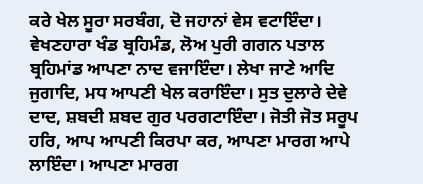ਕਰੇ ਖੇਲ ਸੂਰਾ ਸਰਬੰਗ, ਦੋ ਜਹਾਨਾਂ ਵੇਸ ਵਟਾਇੰਦਾ। ਵੇਖਣਹਾਰਾ ਖੰਡ ਬ੍ਰਹਿਮੰਡ, ਲੋਅ ਪੁਰੀ ਗਗਨ ਪਤਾਲ ਬ੍ਰਹਿਮਾਂਡ ਆਪਣਾ ਨਾਦ ਵਜਾਇੰਦਾ। ਲੇਖਾ ਜਾਣੇ ਆਦਿ ਜੁਗਾਦਿ, ਮਧ ਆਪਣੀ ਖੇਲ ਕਰਾਇੰਦਾ। ਸੁਤ ਦੁਲਾਰੇ ਦੇਵੇ ਦਾਦ, ਸ਼ਬਦੀ ਸ਼ਬਦ ਗੁਰ ਪਰਗਟਾਇੰਦਾ। ਜੋਤੀ ਜੋਤ ਸਰੂਪ ਹਰਿ, ਆਪ ਆਪਣੀ ਕਿਰਪਾ ਕਰ, ਆਪਣਾ ਮਾਰਗ ਆਪੇ ਲਾਇੰਦਾ। ਆਪਣਾ ਮਾਰਗ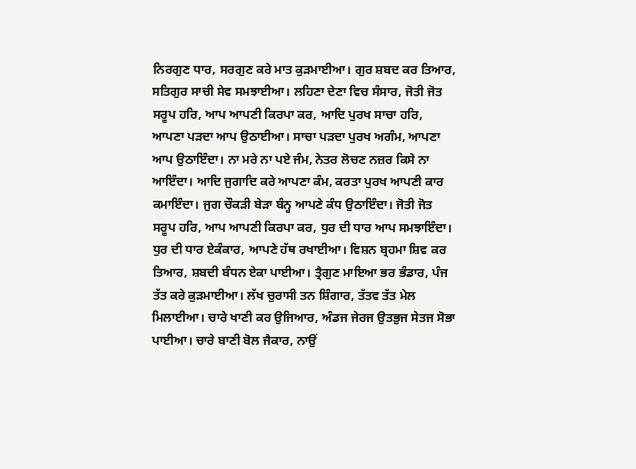ਨਿਰਗੁਣ ਧਾਰ, ਸਰਗੁਣ ਕਰੇ ਮਾਤ ਕੁੜਮਾਈਆ। ਗੁਰ ਸ਼ਬਦ ਕਰ ਤਿਆਰ, ਸਤਿਗੁਰ ਸਾਚੀ ਸੇਵ ਸਮਝਾਈਆ। ਲਹਿਣਾ ਦੇਣਾ ਵਿਚ ਸੰਸਾਰ, ਜੋਤੀ ਜੋਤ ਸਰੂਪ ਹਰਿ, ਆਪ ਆਪਣੀ ਕਿਰਪਾ ਕਰ, ਆਦਿ ਪੁਰਖ ਸਾਚਾ ਹਰਿ, ਆਪਣਾ ਪੜਦਾ ਆਪ ਉਠਾਈਆ। ਸਾਚਾ ਪੜਦਾ ਪੁਰਖ ਅਗੰਮ, ਆਪਣਾ ਆਪ ਉਠਾਇੰਦਾ। ਨਾ ਮਰੇ ਨਾ ਪਏ ਜੰਮ, ਨੇਤਰ ਲੋਚਣ ਨਜ਼ਰ ਕਿਸੇ ਨਾ ਆਇੰਦਾ। ਆਦਿ ਜੁਗਾਦਿ ਕਰੇ ਆਪਣਾ ਕੰਮ, ਕਰਤਾ ਪੁਰਖ ਆਪਣੀ ਕਾਰ ਕਮਾਇੰਦਾ। ਜੁਗ ਚੌਕੜੀ ਬੇੜਾ ਬੰਨ੍ਹ ਆਪਣੇ ਕੰਧ ਉਠਾਇੰਦਾ। ਜੋਤੀ ਜੋਤ ਸਰੂਪ ਹਰਿ, ਆਪ ਆਪਣੀ ਕਿਰਪਾ ਕਰ, ਧੁਰ ਦੀ ਧਾਰ ਆਪ ਸਮਝਾਇੰਦਾ। ਧੁਰ ਦੀ ਧਾਰ ਏਕੰਕਾਰ, ਆਪਣੇ ਹੱਥ ਰਖਾਈਆ। ਵਿਸ਼ਨ ਬ੍ਰਹਮਾ ਸ਼ਿਵ ਕਰ ਤਿਆਰ, ਸ਼ਬਦੀ ਬੰਧਨ ਏਕਾ ਪਾਈਆ। ਤ੍ਰੈਗੁਣ ਮਾਇਆ ਭਰ ਭੰਡਾਰ, ਪੰਜ ਤੱਤ ਕਰੇ ਕੁੜਮਾਈਆ। ਲੱਖ ਚੁਰਾਸੀ ਤਨ ਸ਼ਿੰਗਾਰ, ਤੱਤਵ ਤੱਤ ਮੇਲ ਮਿਲਾਈਆ। ਚਾਰੇ ਖਾਣੀ ਕਰ ਉਜਿਆਰ, ਅੰਡਜ ਜੇਰਜ ਉਤਭੁਜ ਸੇਤਜ ਸੋਭਾ ਪਾਈਆ। ਚਾਰੇ ਬਾਣੀ ਬੋਲ ਜੈਕਾਰ, ਨਾਉਂ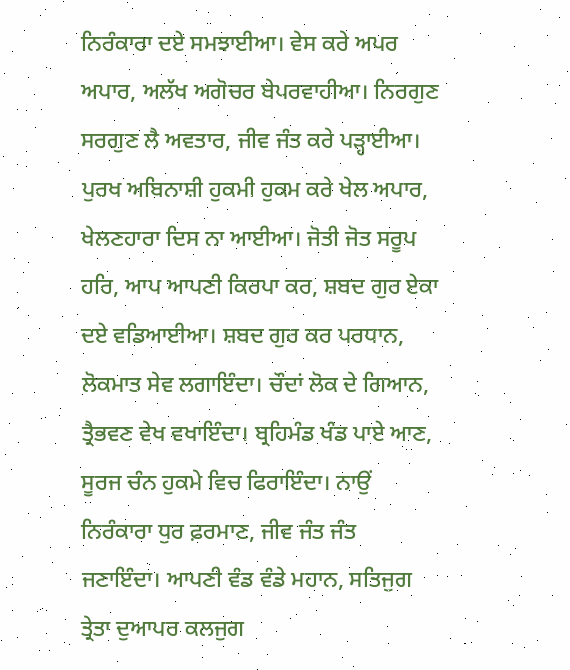ਨਿਰੰਕਾਰਾ ਦਏ ਸਮਝਾਈਆ। ਵੇਸ ਕਰੇ ਅਪਰ ਅਪਾਰ, ਅਲੱਖ ਅਗੋਚਰ ਬੇਪਰਵਾਹੀਆ। ਨਿਰਗੁਣ ਸਰਗੁਣ ਲੈ ਅਵਤਾਰ, ਜੀਵ ਜੰਤ ਕਰੇ ਪੜ੍ਹਾਈਆ। ਪੁਰਖ ਅਬਿਨਾਸ਼ੀ ਹੁਕਮੀ ਹੁਕਮ ਕਰੇ ਖੇਲ ਅਪਾਰ, ਖੇਲਣਹਾਰਾ ਦਿਸ ਨਾ ਆਈਆ। ਜੋਤੀ ਜੋਤ ਸਰੂਪ ਹਰਿ, ਆਪ ਆਪਣੀ ਕਿਰਪਾ ਕਰ, ਸ਼ਬਦ ਗੁਰ ਏਕਾ ਦਏ ਵਡਿਆਈਆ। ਸ਼ਬਦ ਗੁਰ ਕਰ ਪਰਧਾਨ, ਲੋਕਮਾਤ ਸੇਵ ਲਗਾਇੰਦਾ। ਚੌਦਾਂ ਲੋਕ ਦੇ ਗਿਆਨ, ਤ੍ਰੈਭਵਣ ਵੇਖ ਵਖਾਇੰਦਾ। ਬ੍ਰਹਿਮੰਡ ਖੰਡ ਪਾਏ ਆਣ, ਸੂਰਜ ਚੰਨ ਹੁਕਮੇ ਵਿਚ ਫਿਰਾਇੰਦਾ। ਨਾਉਂ ਨਿਰੰਕਾਰਾ ਧੁਰ ਫ਼ਰਮਾਣ, ਜੀਵ ਜੰਤ ਜੰਤ ਜਣਾਇੰਦਾ। ਆਪਣੀ ਵੰਡ ਵੰਡੇ ਮਹਾਨ, ਸਤਿਜੁਗ ਤ੍ਰੇਤਾ ਦੁਆਪਰ ਕਲਜੁਗ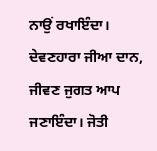ਨਾਉਂ ਰਖਾਇੰਦਾ। ਦੇਵਣਹਾਰਾ ਜੀਆ ਦਾਨ, ਜੀਵਣ ਜੁਗਤ ਆਪ ਜਣਾਇੰਦਾ। ਜੋਤੀ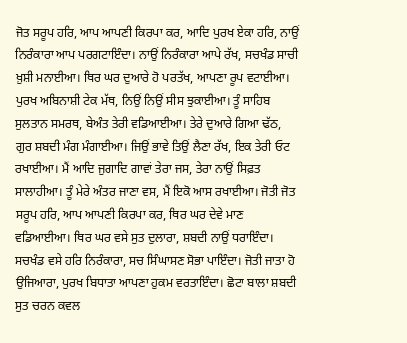ਜੋਤ ਸਰੂਪ ਹਰਿ, ਆਪ ਆਪਣੀ ਕਿਰਪਾ ਕਰ, ਆਦਿ ਪੁਰਖ ਏਕਾ ਹਰਿ, ਨਾਉਂ ਨਿਰੰਕਾਰਾ ਆਪ ਪਰਗਟਾਇੰਦਾ। ਨਾਉਂ ਨਿਰੰਕਾਰਾ ਆਪੇ ਰੱਖ, ਸਚਖੰਡ ਸਾਚੀ ਖ਼ੁਸ਼ੀ ਮਨਾਈਆ। ਥਿਰ ਘਰ ਦੁਆਰੇ ਹੋ ਪਰਤੱਖ, ਆਪਣਾ ਰੂਪ ਵਟਾਈਆ। ਪੁਰਖ ਅਬਿਨਾਸ਼ੀ ਟੇਕ ਮੱਥ, ਨਿਉਂ ਨਿਉਂ ਸੀਸ ਝੁਕਾਈਆ। ਤੂੰ ਸਾਹਿਬ ਸੁਲਤਾਨ ਸਮਰਥ, ਬੇਅੰਤ ਤੇਰੀ ਵਡਿਆਈਆ। ਤੇਰੇ ਦੁਆਰੇ ਗਿਆ ਢੱਠ, ਗੁਰ ਸ਼ਬਦੀ ਮੰਗ ਮੰਗਾਈਆ। ਜਿਉਂ ਭਾਵੇ ਤਿਉਂ ਲੈਣਾ ਰੱਖ, ਇਕ ਤੇਰੀ ਓਟ ਰਖਾਈਆ। ਮੈਂ ਆਦਿ ਜੁਗਾਦਿ ਗਾਵਾਂ ਤੇਰਾ ਜਸ, ਤੇਰਾ ਨਾਉਂ ਸਿਫ਼ਤ ਸਾਲਾਹੀਆ। ਤੂੰ ਮੇਰੇ ਅੰਤਰ ਜਾਣਾ ਵਸ, ਮੈਂ ਇਕੋ ਆਸ ਰਖਾਈਆ। ਜੋਤੀ ਜੋਤ ਸਰੂਪ ਹਰਿ, ਆਪ ਆਪਣੀ ਕਿਰਪਾ ਕਰ, ਥਿਰ ਘਰ ਦੇਵੇ ਮਾਣ ਵਡਿਆਈਆ। ਥਿਰ ਘਰ ਵਸੇ ਸੁਤ ਦੁਲਾਰਾ, ਸ਼ਬਦੀ ਨਾਉਂ ਧਰਾਇੰਦਾ। ਸਚਖੰਡ ਵਸੇ ਹਰਿ ਨਿਰੰਕਾਰਾ, ਸਚ ਸਿੰਘਾਸਣ ਸੋਭਾ ਪਾਇੰਦਾ। ਜੋਤੀ ਜਾਤਾ ਹੋ ਉਜਿਆਰਾ, ਪੁਰਖ ਬਿਧਾਤਾ ਆਪਣਾ ਹੁਕਮ ਵਰਤਾਇੰਦਾ। ਛੋਟਾ ਬਾਲਾ ਸ਼ਬਦੀ ਸੁਤ ਚਰਨ ਕਵਲ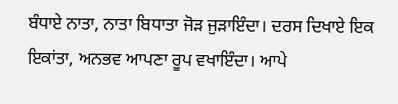ਬੰਧਾਏ ਨਾਤਾ, ਨਾਤਾ ਬਿਧਾਤਾ ਜੋੜ ਜੁੜਾਇੰਦਾ। ਦਰਸ ਦਿਖਾਏ ਇਕ ਇਕਾਂਤਾ, ਅਨਭਵ ਆਪਣਾ ਰੂਪ ਵਖਾਇੰਦਾ। ਆਪੇ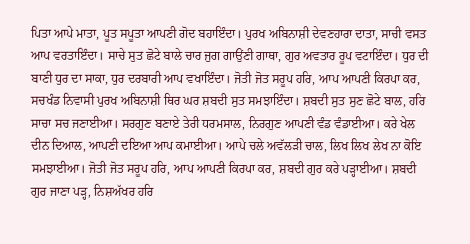ਪਿਤਾ ਆਪੇ ਮਾਤਾ, ਪੂਤ ਸਪੂਤਾ ਆਪਣੀ ਗੋਦ ਬਹਾਇੰਦਾ। ਪੁਰਖ ਅਬਿਨਾਸ਼ੀ ਦੇਵਣਹਾਰਾ ਦਾਤਾ, ਸਾਚੀ ਵਸਤ ਆਪ ਵਰਤਾਇੰਦਾ। ਸਾਚੇ ਸੁਤ ਛੋਟੇ ਬਾਲੇ ਚਾਰ ਜੁਗ ਗਾਉਂਣੀ ਗਾਥਾ, ਗੁਰ ਅਵਤਾਰ ਰੂਪ ਵਟਾਇੰਦਾ। ਧੁਰ ਦੀ ਬਾਣੀ ਧੁਰ ਦਾ ਸਾਕਾ, ਧੁਰ ਦਰਬਾਰੀ ਆਪ ਵਖਾਇੰਦਾ। ਜੋਤੀ ਜੋਤ ਸਰੂਪ ਹਰਿ, ਆਪ ਆਪਣੀ ਕਿਰਪਾ ਕਰ, ਸਚਖੰਡ ਨਿਵਾਸੀ ਪੁਰਖ ਅਬਿਨਾਸ਼ੀ ਥਿਰ ਘਰ ਸ਼ਬਦੀ ਸੁਤ ਸਮਝਾਇੰਦਾ। ਸ਼ਬਦੀ ਸੁਤ ਸੁਣ ਛੋਟੇ ਬਾਲ, ਹਰਿ ਸਾਚਾ ਸਚ ਜਣਾਈਆ। ਸਰਗੁਣ ਬਣਾਏ ਤੇਰੀ ਧਰਮਸਾਲ, ਨਿਰਗੁਣ ਆਪਣੀ ਵੰਡ ਵੰਡਾਈਆ। ਕਰੇ ਖੇਲ ਦੀਨ ਦਿਆਲ, ਆਪਣੀ ਦਇਆ ਆਪ ਕਮਾਈਆ। ਆਪੇ ਚਲੇ ਅਵੱਲੜੀ ਚਾਲ, ਲਿਖ ਲਿਖ ਲੇਖ ਨਾ ਕੋਇ ਸਮਝਾਈਆ। ਜੋਤੀ ਜੋਤ ਸਰੂਪ ਹਰਿ, ਆਪ ਆਪਣੀ ਕਿਰਪਾ ਕਰ, ਸ਼ਬਦੀ ਗੁਰ ਕਰੇ ਪੜ੍ਹਾਈਆ। ਸ਼ਬਦੀ ਗੁਰ ਜਾਣਾ ਪੜ੍ਹ, ਨਿਸ਼ਅੱਖਰ ਹਰਿ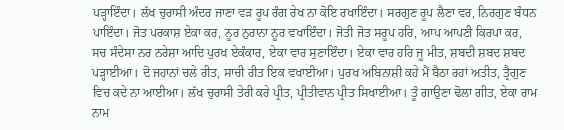ਪੜ੍ਹਾਇੰਦਾ। ਲੱਖ ਚੁਰਾਸੀ ਅੰਦਰ ਜਾਣਾ ਵੜ ਰੂਪ ਰੰਗ ਰੇਖ ਨਾ ਕੋਇ ਰਖਾਇੰਦਾ। ਸਰਗੁਣ ਰੂਪ ਲੈਣਾ ਵਰ, ਨਿਰਗੁਣ ਬੰਧਨ ਪਾਇੰਦਾ। ਜੋਤ ਪਰਕਾਸ਼ ਏਕਾ ਕਰ, ਨੂਰ ਨੁਰਾਨਾ ਨੂਰ ਵਖਾਇੰਦਾ। ਜੋਤੀ ਜੋਤ ਸਰੂਪ ਹਰਿ, ਆਪ ਆਪਣੀ ਕਿਰਪਾ ਕਰ, ਸਚ ਸੰਦੇਸਾ ਨਰ ਨਰੇਸ਼ਾ ਆਦਿ ਪੁਰਖ ਏਕੰਕਾਰ, ਏਕਾ ਵਾਰ ਸੁਣਾਇੰਦਾ। ਏਕਾ ਵਾਰ ਹਰਿ ਜੂ ਮੀਤ, ਸ਼ਬਦੀ ਸ਼ਬਦ ਸ਼ਬਦ ਪੜ੍ਹਾਈਆ। ਦੋ ਜਹਾਨਾਂ ਚਲੇ ਰੀਤ, ਸਾਚੀ ਰੀਤ ਇਕ ਵਖਾਈਆ। ਪੁਰਖ ਅਬਿਨਾਸ਼ੀ ਕਹੇ ਮੈਂ ਬੈਠਾ ਰਹਾਂ ਅਤੀਤ, ਤ੍ਰੈਗੁਣ ਵਿਚ ਕਦੇ ਨਾ ਆਈਆ। ਲੱਖ ਚੁਰਾਸੀ ਤੇਰੀ ਕਰੇ ਪ੍ਰੀਤ, ਪ੍ਰੀਤੀਵਾਨ ਪ੍ਰੀਤ ਸਿਖਾਈਆ। ਤੂੰ ਗਾਉਣਾ ਢੋਲਾ ਗੀਤ, ਏਕਾ ਰਾਮ ਨਾਮ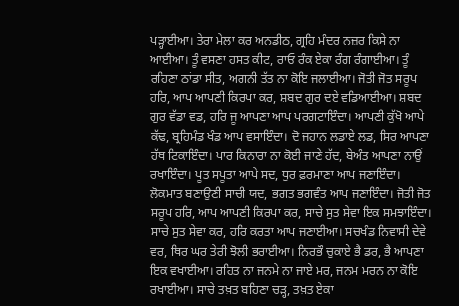ਪੜ੍ਹਾਈਆ। ਤੇਰਾ ਮੇਲਾ ਕਰ ਅਨਡੀਠ, ਗ੍ਰਹਿ ਮੰਦਰ ਨਜ਼ਰ ਕਿਸੇ ਨਾ ਆਈਆ। ਤੂੰ ਵਸਣਾ ਹਸਤ ਕੀਟ, ਰਾਓ ਰੰਕ ਏਕਾ ਰੰਗ ਰੰਗਾਈਆ। ਤੂੰ ਰਹਿਣਾ ਠਾਂਡਾ ਸੀਤ, ਅਗਨੀ ਤੱਤ ਨਾ ਕੋਇ ਜਲਾਈਆ। ਜੋਤੀ ਜੋਤ ਸਰੂਪ ਹਰਿ, ਆਪ ਆਪਣੀ ਕਿਰਪਾ ਕਰ, ਸ਼ਬਦ ਗੁਰ ਦਏ ਵਡਿਆਈਆ। ਸ਼ਬਦ ਗੁਰ ਵੱਡਾ ਵਡ, ਹਰਿ ਜੂ ਆਪਣਾ ਆਪ ਪਰਗਟਾਇੰਦਾ। ਆਪਣੀ ਕੁੱਖੋ ਆਪੇ ਕੱਢ, ਬ੍ਰਹਿਮੰਡ ਖੰਡ ਆਪ ਵਸਾਇੰਦਾ। ਦੋ ਜਹਾਨ ਲਡਾਏ ਲਡ, ਸਿਰ ਆਪਣਾ ਹੱਥ ਟਿਕਾਇੰਦਾ। ਪਾਰ ਕਿਨਾਰਾ ਨਾ ਕੋਈ ਜਾਣੇ ਹੱਦ, ਬੇਅੰਤ ਆਪਣਾ ਨਾਉਂ ਰਖਾਇੰਦਾ। ਪੂਤ ਸਪੂਤਾ ਆਪੇ ਸਦ, ਧੁਰ ਫ਼ਰਮਾਣਾ ਆਪ ਜਣਾਇੰਦਾ। ਲੋਕਮਾਤ ਬਣਾਉਣੀ ਸਾਚੀ ਯਦ, ਭਗਤ ਭਗਵੰਤ ਆਪ ਜਣਾਇੰਦਾ। ਜੋਤੀ ਜੋਤ ਸਰੂਪ ਹਰਿ, ਆਪ ਆਪਣੀ ਕਿਰਪਾ ਕਰ, ਸਾਚੇ ਸੁਤ ਸੇਵਾ ਇਕ ਸਮਝਾਇੰਦਾ। ਸਾਚੇ ਸੁਤ ਸੇਵਾ ਕਰ, ਹਰਿ ਕਰਤਾ ਆਪ ਜਣਾਈਆ। ਸਚਖੰਡ ਨਿਵਾਸੀ ਦੇਵੇ ਵਰ, ਥਿਰ ਘਰ ਤੇਰੀ ਝੋਲੀ ਭਰਾਈਆ। ਨਿਰਭੌ ਚੁਕਾਏ ਭੈ ਡਰ, ਭੈ ਆਪਣਾ ਇਕ ਵਖਾਈਆ। ਰਹਿਤ ਨਾ ਜਨਮੇ ਨਾ ਜਾਏ ਮਰ, ਜਨਮ ਮਰਨ ਨਾ ਕੋਇ ਰਖਾਈਆ। ਸਾਚੇ ਤਖ਼ਤ ਬਹਿਣਾ ਚੜ੍ਹ, ਤਖ਼ਤ ਏਕਾ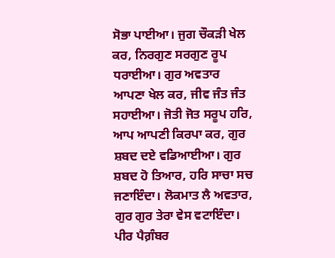ਸੋਭਾ ਪਾਈਆ। ਜੁਗ ਚੌਕੜੀ ਖੇਲ ਕਰ, ਨਿਰਗੁਣ ਸਰਗੁਣ ਰੂਪ ਧਰਾਈਆ। ਗੁਰ ਅਵਤਾਰ ਆਪਣਾ ਖੇਲ ਕਰ, ਜੀਵ ਜੰਤ ਜੰਤ ਸਹਾਈਆ। ਜੋਤੀ ਜੋਤ ਸਰੂਪ ਹਰਿ, ਆਪ ਆਪਣੀ ਕਿਰਪਾ ਕਰ, ਗੁਰ ਸ਼ਬਦ ਦਏ ਵਡਿਆਈਆ। ਗੁਰ ਸ਼ਬਦ ਹੋ ਤਿਆਰ, ਹਰਿ ਸਾਚਾ ਸਚ ਜਣਾਇੰਦਾ। ਲੋਕਮਾਤ ਲੈ ਅਵਤਾਰ, ਗੁਰ ਗੁਰ ਤੇਰਾ ਵੇਸ ਵਟਾਇੰਦਾ। ਪੀਰ ਪੈਗ਼ੰਬਰ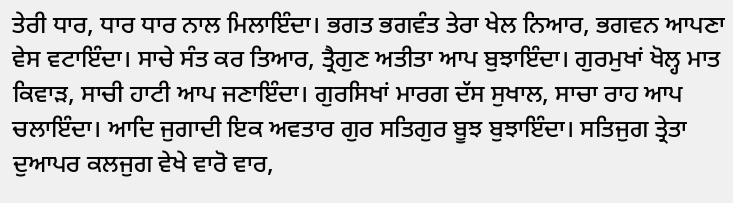ਤੇਰੀ ਧਾਰ, ਧਾਰ ਧਾਰ ਨਾਲ ਮਿਲਾਇੰਦਾ। ਭਗਤ ਭਗਵੰਤ ਤੇਰਾ ਖੇਲ ਨਿਆਰ, ਭਗਵਨ ਆਪਣਾ ਵੇਸ ਵਟਾਇੰਦਾ। ਸਾਚੇ ਸੰਤ ਕਰ ਤਿਆਰ, ਤ੍ਰੈਗੁਣ ਅਤੀਤਾ ਆਪ ਬੁਝਾਇੰਦਾ। ਗੁਰਮੁਖਾਂ ਖੋਲ੍ਹ ਮਾਤ ਕਿਵਾੜ, ਸਾਚੀ ਹਾਟੀ ਆਪ ਜਣਾਇੰਦਾ। ਗੁਰਸਿਖਾਂ ਮਾਰਗ ਦੱਸ ਸੁਖਾਲ, ਸਾਚਾ ਰਾਹ ਆਪ ਚਲਾਇੰਦਾ। ਆਦਿ ਜੁਗਾਦੀ ਇਕ ਅਵਤਾਰ ਗੁਰ ਸਤਿਗੁਰ ਬੂਝ ਬੁਝਾਇੰਦਾ। ਸਤਿਜੁਗ ਤ੍ਰੇਤਾ ਦੁਆਪਰ ਕਲਜੁਗ ਵੇਖੇ ਵਾਰੋ ਵਾਰ,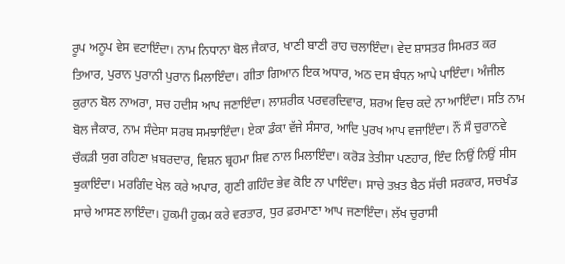ਰੂਪ ਅਨੂਪ ਵੇਸ ਵਟਾਇੰਦਾ। ਨਾਮ ਨਿਧਾਨਾ ਬੋਲ ਜੈਕਾਰ, ਖਾਣੀ ਬਾਣੀ ਰਾਹ ਚਲਾਇੰਦਾ। ਵੇਦ ਸ਼ਾਸਤਰ ਸਿਮਰਤ ਕਰ ਤਿਆਰ, ਪੁਰਾਨ ਪੁਰਾਨੀ ਪੁਰਾਨ ਮਿਲਾਇੰਦਾ। ਗੀਤਾ ਗਿਆਨ ਇਕ ਅਧਾਰ, ਅਠ ਦਸ ਬੰਧਨ ਆਪੇ ਪਾਇੰਦਾ। ਅੰਜੀਲ ਕੁਰਾਨ ਬੋਲ ਨਾਅਰਾ, ਸਚ ਹਦੀਸ ਆਪ ਜਣਾਇੰਦਾ। ਲਾਸ਼ਰੀਕ ਪਰਵਰਦਿਵਾਰ, ਸ਼ਰਅ ਵਿਚ ਕਦੇ ਨਾ ਆਇੰਦਾ। ਸਤਿ ਨਾਮ ਬੋਲ ਜੈਕਾਰ, ਨਾਮ ਸੰਦੇਸਾ ਸਰਬ ਸਮਝਾਇੰਦਾ। ਏਕਾ ਡੰਕਾ ਵੱਜੇ ਸੰਸਾਰ, ਆਦਿ ਪੁਰਖ ਆਪ ਵਜਾਇੰਦਾ। ਨੌਂ ਸੌ ਚੁਰਾਨਵੇ ਚੌਕੜੀ ਯੁਗ ਰਹਿਣਾ ਖ਼ਬਰਦਾਰ, ਵਿਸ਼ਨ ਬ੍ਰਹਮਾ ਸ਼ਿਵ ਨਾਲ ਮਿਲਾਇੰਦਾ। ਕਰੋੜ ਤੇਤੀਸਾ ਪਣਹਾਰ, ਇੰਦ ਨਿਉਂ ਨਿਉਂ ਸੀਸ ਝੁਕਾਇੰਦਾ। ਮਰਗਿੰਦ ਖੇਲ ਕਰੇ ਅਪਾਰ, ਗੁਣੀ ਗਹਿੰਦ ਭੇਵ ਕੋਇ ਨਾ ਪਾਇੰਦਾ। ਸਾਚੇ ਤਖ਼ਤ ਬੈਠ ਸੱਚੀ ਸਰਕਾਰ, ਸਚਖੰਡ ਸਾਚੇ ਆਸਣ ਲਾਇੰਦਾ। ਹੁਕਮੀ ਹੁਕਮ ਕਰੇ ਵਰਤਾਰ, ਧੁਰ ਫ਼ਰਮਾਣਾ ਆਪ ਜਣਾਇੰਦਾ। ਲੱਖ ਚੁਰਾਸੀ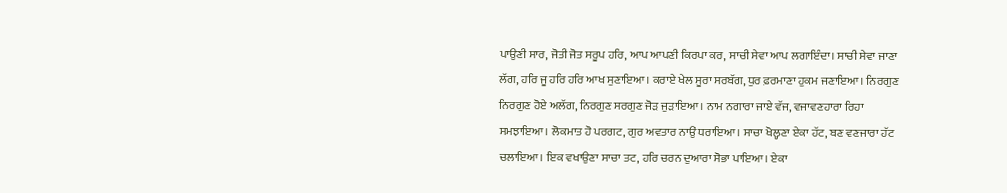ਪਾਉਣੀ ਸਾਰ, ਜੋਤੀ ਜੋਤ ਸਰੂਪ ਹਰਿ, ਆਪ ਆਪਣੀ ਕਿਰਪਾ ਕਰ, ਸਾਚੀ ਸੇਵਾ ਆਪ ਲਗਾਇੰਦਾ। ਸਾਚੀ ਸੇਵਾ ਜਾਣਾ ਲੱਗ, ਹਰਿ ਜੂ ਹਰਿ ਹਰਿ ਆਖ ਸੁਣਾਇਆ। ਕਰਾਏ ਖੇਲ ਸੂਰਾ ਸਰਬੱਗ, ਧੁਰ ਫ਼ਰਮਾਣਾ ਹੁਕਮ ਜਣਾਇਆ। ਨਿਰਗੁਣ ਨਿਰਗੁਣ ਹੋਏ ਅਲੱਗ, ਨਿਰਗੁਣ ਸਰਗੁਣ ਜੋੜ ਜੁੜਾਇਆ। ਨਾਮ ਨਗਾਰਾ ਜਾਏ ਵੱਜ, ਵਜਾਵਣਹਾਰਾ ਰਿਹਾ ਸਮਝਾਇਆ। ਲੋਕਮਾਤ ਹੋ ਪਰਗਟ, ਗੁਰ ਅਵਤਾਰ ਨਾਉਂ ਧਰਾਇਆ। ਸਾਚਾ ਖੋਲ੍ਹਣਾ ਏਕਾ ਹੱਟ, ਬਣ ਵਣਜਾਰਾ ਹੱਟ ਚਲਾਇਆ। ਇਕ ਵਖਾਉਣਾ ਸਾਚਾ ਤਟ, ਹਰਿ ਚਰਨ ਦੁਆਰਾ ਸੋਭਾ ਪਾਇਆ। ਏਕਾ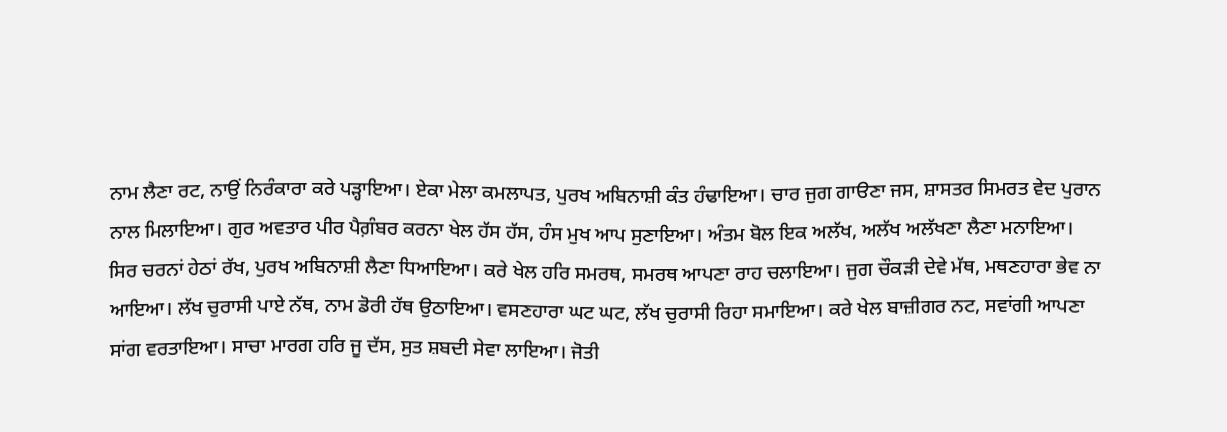ਨਾਮ ਲੈਣਾ ਰਟ, ਨਾਉਂ ਨਿਰੰਕਾਰਾ ਕਰੇ ਪੜ੍ਹਾਇਆ। ਏਕਾ ਮੇਲਾ ਕਮਲਾਪਤ, ਪੁਰਖ ਅਬਿਨਾਸ਼ੀ ਕੰਤ ਹੰਢਾਇਆ। ਚਾਰ ਜੁਗ ਗਾੳਣਾ ਜਸ, ਸ਼ਾਸਤਰ ਸਿਮਰਤ ਵੇਦ ਪੁਰਾਨ ਨਾਲ ਮਿਲਾਇਆ। ਗੁਰ ਅਵਤਾਰ ਪੀਰ ਪੈਗ਼ੰਬਰ ਕਰਨਾ ਖੇਲ ਹੱਸ ਹੱਸ, ਹੰਸ ਮੁਖ ਆਪ ਸੁਣਾਇਆ। ਅੰਤਮ ਬੋਲ ਇਕ ਅਲੱਖ, ਅਲੱਖ ਅਲੱਖਣਾ ਲੈਣਾ ਮਨਾਇਆ। ਸਿਰ ਚਰਨਾਂ ਹੇਠਾਂ ਰੱਖ, ਪੁਰਖ ਅਬਿਨਾਸ਼ੀ ਲੈਣਾ ਧਿਆਇਆ। ਕਰੇ ਖੇਲ ਹਰਿ ਸਮਰਥ, ਸਮਰਥ ਆਪਣਾ ਰਾਹ ਚਲਾਇਆ। ਜੁਗ ਚੌਕੜੀ ਦੇਵੇ ਮੱਥ, ਮਥਣਹਾਰਾ ਭੇਵ ਨਾ ਆਇਆ। ਲੱਖ ਚੁਰਾਸੀ ਪਾਏ ਨੱਥ, ਨਾਮ ਡੋਰੀ ਹੱਥ ਉਠਾਇਆ। ਵਸਣਹਾਰਾ ਘਟ ਘਟ, ਲੱਖ ਚੁਰਾਸੀ ਰਿਹਾ ਸਮਾਇਆ। ਕਰੇ ਖੇਲ ਬਾਜ਼ੀਗਰ ਨਟ, ਸਵਾਂਗੀ ਆਪਣਾ ਸਾਂਗ ਵਰਤਾਇਆ। ਸਾਚਾ ਮਾਰਗ ਹਰਿ ਜੂ ਦੱਸ, ਸੁਤ ਸ਼ਬਦੀ ਸੇਵਾ ਲਾਇਆ। ਜੋਤੀ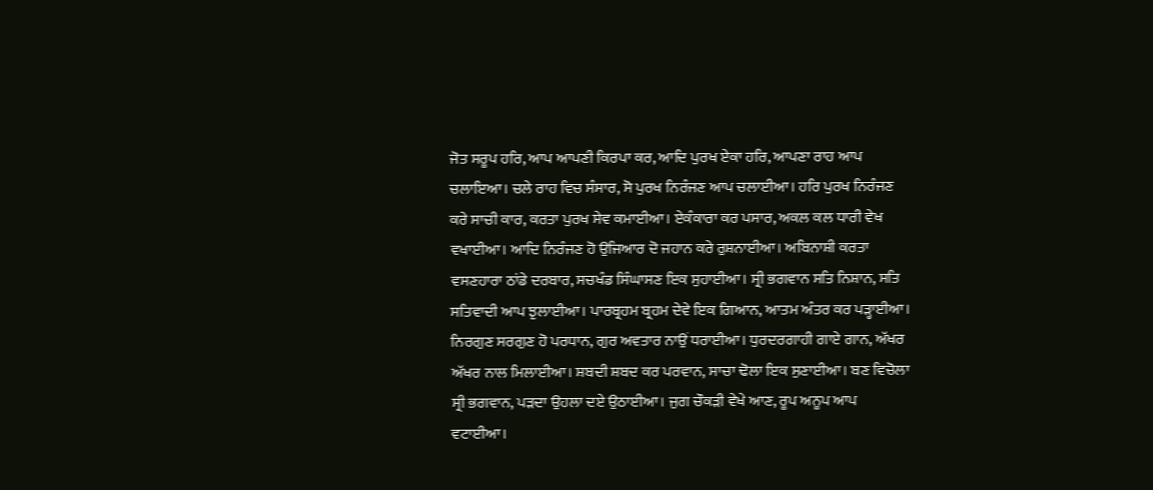ਜੋਤ ਸਰੂਪ ਹਰਿ, ਆਪ ਆਪਣੀ ਕਿਰਪਾ ਕਰ, ਆਦਿ ਪੁਰਖ ਏਕਾ ਹਰਿ, ਆਪਣਾ ਰਾਹ ਆਪ ਚਲਾਇਆ। ਚਲੇ ਰਾਹ ਵਿਚ ਸੰਸਾਰ, ਸੋ ਪੁਰਖ ਨਿਰੰਜਣ ਆਪ ਚਲਾਈਆ। ਹਰਿ ਪੁਰਖ ਨਿਰੰਜਣ ਕਰੇ ਸਾਚੀ ਕਾਰ, ਕਰਤਾ ਪੁਰਖ ਸੇਵ ਕਮਾਈਆ। ਏਕੰਕਾਰਾ ਕਰ ਪਸਾਰ, ਅਕਲ ਕਲ ਧਾਰੀ ਵੇਖ ਵਖਾਈਆ। ਆਦਿ ਨਿਰੰਜਣ ਹੋ ਉਜਿਆਰ ਦੋ ਜਹਾਨ ਕਰੇ ਰੁਸ਼ਨਾਈਆ। ਅਬਿਨਾਸ਼ੀ ਕਰਤਾ ਵਸਣਹਾਰਾ ਠਾਂਡੇ ਦਰਬਾਰ, ਸਚਖੰਡ ਸਿੰਘਾਸਣ ਇਕ ਸੁਹਾਈਆ। ਸ੍ਰੀ ਭਗਵਾਨ ਸਤਿ ਨਿਸ਼ਾਨ, ਸਤਿ ਸਤਿਵਾਦੀ ਆਪ ਝੁਲਾਈਆ। ਪਾਰਬ੍ਰਹਮ ਬ੍ਰਹਮ ਦੇਵੇ ਇਕ ਗਿਆਨ, ਆਤਮ ਅੰਤਰ ਕਰ ਪੜ੍ਹਾਈਆ। ਨਿਰਗੁਣ ਸਰਗੁਣ ਹੋ ਪਰਧਾਨ, ਗੁਰ ਅਵਤਾਰ ਨਾਉਂ ਧਰਾਈਆ। ਧੁਰਦਰਗਾਹੀ ਗਾਏ ਗਾਨ, ਅੱਖਰ ਅੱਖਰ ਨਾਲ ਮਿਲਾਈਆ। ਸ਼ਬਦੀ ਸ਼ਬਦ ਕਰ ਪਰਵਾਨ, ਸਾਚਾ ਢੋਲਾ ਇਕ ਸੁਣਾਈਆ। ਬਣ ਵਿਚੋਲਾ ਸ੍ਰੀ ਭਗਵਾਨ, ਪੜਦਾ ਉਹਲਾ ਦਏ ਉਠਾਈਆ। ਜੁਗ ਚੌਕੜੀ ਵੇਖੇ ਆਣ, ਰੂਪ ਅਨੂਪ ਆਪ ਵਟਾਈਆ।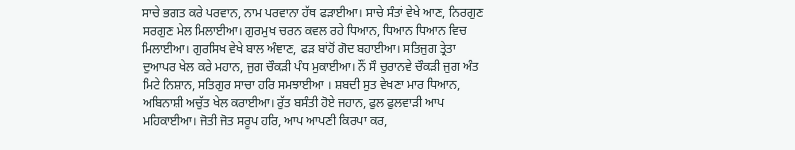ਸਾਚੇ ਭਗਤ ਕਰੇ ਪਰਵਾਨ, ਨਾਮ ਪਰਵਾਨਾ ਹੱਥ ਫੜਾਈਆ। ਸਾਚੇ ਸੰਤਾਂ ਵੇਖੇ ਆਣ, ਨਿਰਗੁਣ ਸਰਗੁਣ ਮੇਲ ਮਿਲਾਈਆ। ਗੁਰਮੁਖ ਚਰਨ ਕਵਲ ਰਹੇ ਧਿਆਨ, ਧਿਆਨ ਧਿਆਨ ਵਿਚ ਮਿਲਾਈਆ। ਗੁਰਸਿਖ ਵੇਖੇ ਬਾਲ ਅੰਞਾਣ, ਫੜ ਬਾਂਹੋਂ ਗੋਦ ਬਹਾਈਆ। ਸਤਿਜੁਗ ਤ੍ਰੇਤਾ ਦੁਆਪਰ ਖੇਲ ਕਰੇ ਮਹਾਨ, ਜੁਗ ਚੌਕੜੀ ਪੰਧ ਮੁਕਾਈਆ। ਨੌਂ ਸੌ ਚੁਰਾਨਵੇ ਚੌਕੜੀ ਜੁਗ ਅੰਤ ਮਿਟੇ ਨਿਸ਼ਾਨ, ਸਤਿਗੁਰ ਸਾਚਾ ਹਰਿ ਸਮਝਾਈਆ । ਸ਼ਬਦੀ ਸੁਤ ਵੇਖਣਾ ਮਾਰ ਧਿਆਨ, ਅਬਿਨਾਸ਼ੀ ਅਚੁੱਤ ਖੇਲ ਕਰਾਈਆ। ਰੁੱਤ ਬਸੰਤੀ ਹੋਏ ਜਹਾਨ, ਫੁਲ ਫੁਲਵਾੜੀ ਆਪ ਮਹਿਕਾਈਆ। ਜੋਤੀ ਜੋਤ ਸਰੂਪ ਹਰਿ, ਆਪ ਆਪਣੀ ਕਿਰਪਾ ਕਰ,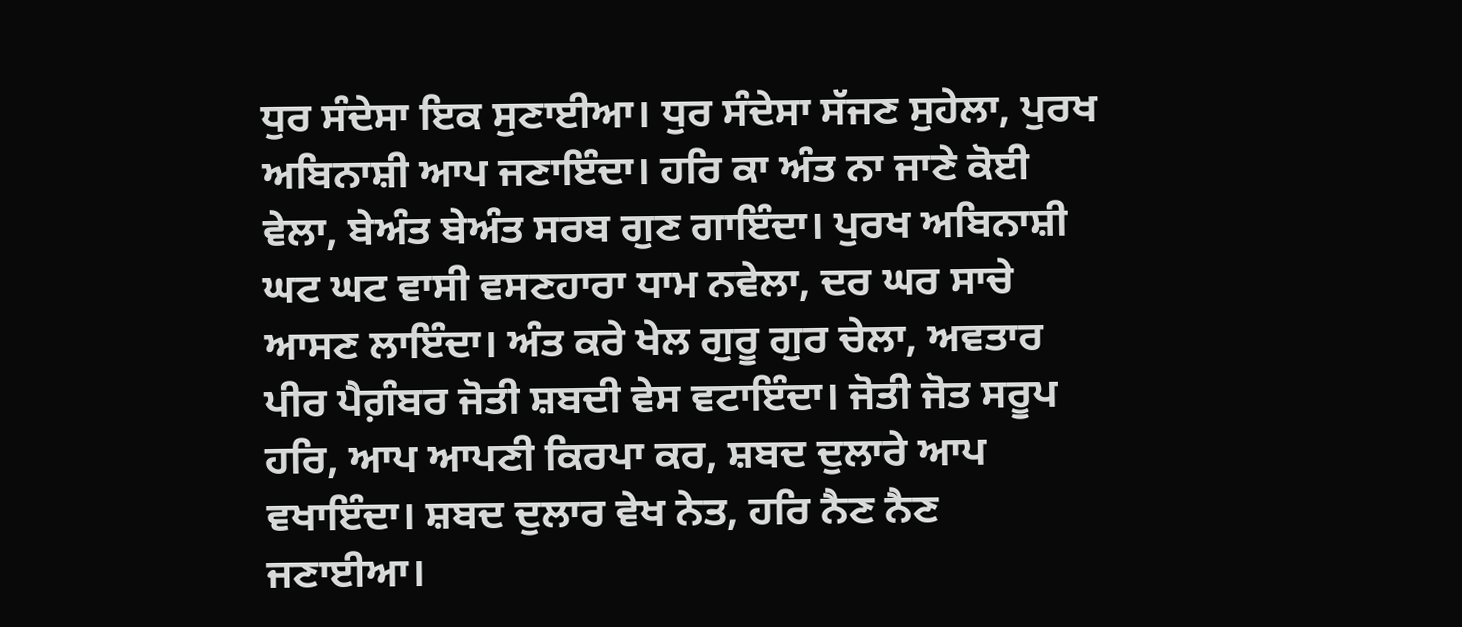ਧੁਰ ਸੰਦੇਸਾ ਇਕ ਸੁਣਾਈਆ। ਧੁਰ ਸੰਦੇਸਾ ਸੱਜਣ ਸੁਹੇਲਾ, ਪੁਰਖ ਅਬਿਨਾਸ਼ੀ ਆਪ ਜਣਾਇੰਦਾ। ਹਰਿ ਕਾ ਅੰਤ ਨਾ ਜਾਣੇ ਕੋਈ ਵੇਲਾ, ਬੇਅੰਤ ਬੇਅੰਤ ਸਰਬ ਗੁਣ ਗਾਇੰਦਾ। ਪੁਰਖ ਅਬਿਨਾਸ਼ੀ ਘਟ ਘਟ ਵਾਸੀ ਵਸਣਹਾਰਾ ਧਾਮ ਨਵੇਲਾ, ਦਰ ਘਰ ਸਾਚੇ ਆਸਣ ਲਾਇੰਦਾ। ਅੰਤ ਕਰੇ ਖੇਲ ਗੁਰੂ ਗੁਰ ਚੇਲਾ, ਅਵਤਾਰ ਪੀਰ ਪੈਗ਼ੰਬਰ ਜੋਤੀ ਸ਼ਬਦੀ ਵੇਸ ਵਟਾਇੰਦਾ। ਜੋਤੀ ਜੋਤ ਸਰੂਪ ਹਰਿ, ਆਪ ਆਪਣੀ ਕਿਰਪਾ ਕਰ, ਸ਼ਬਦ ਦੁਲਾਰੇ ਆਪ ਵਖਾਇੰਦਾ। ਸ਼ਬਦ ਦੁਲਾਰ ਵੇਖ ਨੇਤ, ਹਰਿ ਨੈਣ ਨੈਣ ਜਣਾਈਆ।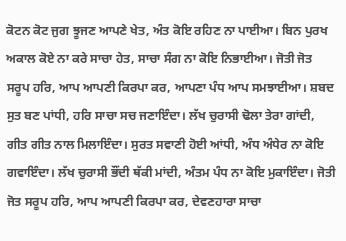ਕੋਟਨ ਕੋਟ ਜੁਗ ਝੂਜਣ ਆਪਣੇ ਖੇਤ, ਅੰਤ ਕੋਇ ਰਹਿਣ ਨਾ ਪਾਈਆ। ਬਿਨ ਪੁਰਖ ਅਕਾਲ ਕੋਏ ਨਾ ਕਰੇ ਸਾਚਾ ਹੇਤ, ਸਾਚਾ ਸੰਗ ਨਾ ਕੋਇ ਨਿਭਾਈਆ। ਜੋਤੀ ਜੋਤ ਸਰੂਪ ਹਰਿ, ਆਪ ਆਪਣੀ ਕਿਰਪਾ ਕਰ, ਆਪਣਾ ਪੰਧ ਆਪ ਸਮਝਾਈਆ। ਸ਼ਬਦ ਸੁਤ ਬਣ ਪਾਂਧੀ, ਹਰਿ ਸਾਚਾ ਸਚ ਜਣਾਇੰਦਾ। ਲੱਖ ਚੁਰਾਸੀ ਢੋਲਾ ਤੇਰਾ ਗਾਂਦੀ, ਗੀਤ ਗੀਤ ਨਾਲ ਮਿਲਾਇੰਦਾ। ਸੁਰਤ ਸਵਾਣੀ ਹੋਈ ਆਂਧੀ, ਅੰਧ ਅੰਧੇਰ ਨਾ ਕੋਇ ਗਵਾਇੰਦਾ। ਲੱਖ ਚੁਰਾਸੀ ਭੌਂਦੀ ਥੱਕੀ ਮਾਂਦੀ, ਅੰਤਮ ਪੰਧ ਨਾ ਕੋਇ ਮੁਕਾਇੰਦਾ। ਜੋਤੀ ਜੋਤ ਸਰੂਪ ਹਰਿ, ਆਪ ਆਪਣੀ ਕਿਰਪਾ ਕਰ, ਦੇਵਣਹਾਰਾ ਸਾਚਾ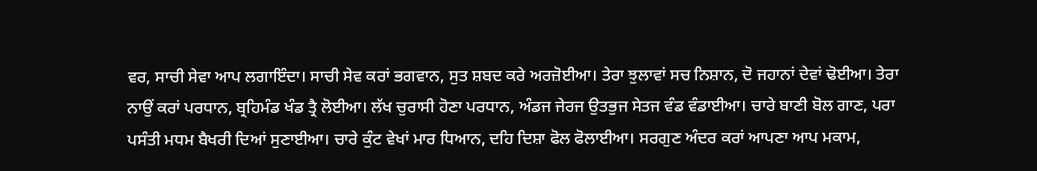ਵਰ, ਸਾਚੀ ਸੇਵਾ ਆਪ ਲਗਾਇੰਦਾ। ਸਾਚੀ ਸੇਵ ਕਰਾਂ ਭਗਵਾਨ, ਸੁਤ ਸ਼ਬਦ ਕਰੇ ਅਰਜ਼ੋਈਆ। ਤੇਰਾ ਝੁਲਾਵਾਂ ਸਚ ਨਿਸ਼ਾਨ, ਦੋ ਜਹਾਨਾਂ ਦੇਵਾਂ ਢੋਈਆ। ਤੇਰਾ ਨਾਉਂ ਕਰਾਂ ਪਰਧਾਨ, ਬ੍ਰਹਿਮੰਡ ਖੰਡ ਤ੍ਰੈ ਲੋਈਆ। ਲੱਖ ਚੁਰਾਸੀ ਹੋਣਾ ਪਰਧਾਨ, ਅੰਡਜ ਜੇਰਜ ਉਤਭੁਜ ਸੇਤਜ ਵੰਡ ਵੰਡਾਈਆ। ਚਾਰੇ ਬਾਣੀ ਬੋਲ ਗਾਣ, ਪਰਾ ਪਸੰਤੀ ਮਧਮ ਬੈਖਰੀ ਦਿਆਂ ਸੁਣਾਈਆ। ਚਾਰੇ ਕੁੰਟ ਵੇਖਾਂ ਮਾਰ ਧਿਆਨ, ਦਹਿ ਦਿਸ਼ਾ ਫੋਲ ਫੋਲਾਈਆ। ਸਰਗੁਣ ਅੰਦਰ ਕਰਾਂ ਆਪਣਾ ਆਪ ਮਕਾਮ,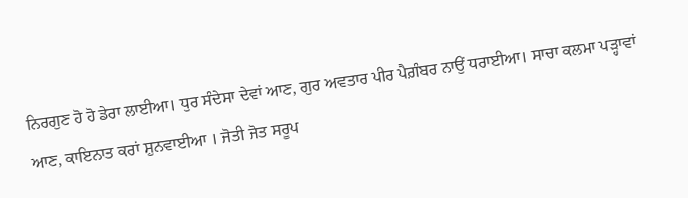ਨਿਰਗੁਣ ਹੋ ਹੋ ਡੇਰਾ ਲਾਈਆ। ਧੁਰ ਸੰਦੇਸਾ ਦੇਵਾਂ ਆਣ, ਗੁਰ ਅਵਤਾਰ ਪੀਰ ਪੈਗ਼ੰਬਰ ਨਾਉਂ ਧਰਾਈਆ। ਸਾਚਾ ਕਲਮਾ ਪੜ੍ਹਾਵਾਂ ਆਣ, ਕਾਇਨਾਤ ਕਰਾਂ ਸ਼ੁਨਵਾਈਆ । ਜੋਤੀ ਜੋਤ ਸਰੂਪ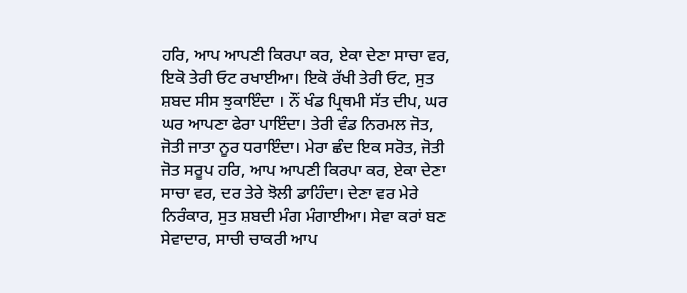ਹਰਿ, ਆਪ ਆਪਣੀ ਕਿਰਪਾ ਕਰ, ਏਕਾ ਦੇਣਾ ਸਾਚਾ ਵਰ, ਇਕੋ ਤੇਰੀ ਓਟ ਰਖਾਈਆ। ਇਕੋ ਰੱਖੀ ਤੇਰੀ ਓਟ, ਸੁਤ ਸ਼ਬਦ ਸੀਸ ਝੁਕਾਇੰਦਾ । ਨੌਂ ਖੰਡ ਪ੍ਰਿਥਮੀ ਸੱਤ ਦੀਪ, ਘਰ ਘਰ ਆਪਣਾ ਫੇਰਾ ਪਾਇੰਦਾ। ਤੇਰੀ ਵੰਡ ਨਿਰਮਲ ਜੋਤ, ਜੋਤੀ ਜਾਤਾ ਨੂਰ ਧਰਾਇੰਦਾ। ਮੇਰਾ ਛੰਦ ਇਕ ਸਰੋਤ, ਜੋਤੀ ਜੋਤ ਸਰੂਪ ਹਰਿ, ਆਪ ਆਪਣੀ ਕਿਰਪਾ ਕਰ, ਏਕਾ ਦੇਣਾ ਸਾਚਾ ਵਰ, ਦਰ ਤੇਰੇ ਝੋਲੀ ਡਾਹਿੰਦਾ। ਦੇਣਾ ਵਰ ਮੇਰੇ ਨਿਰੰਕਾਰ, ਸੁਤ ਸ਼ਬਦੀ ਮੰਗ ਮੰਗਾਈਆ। ਸੇਵਾ ਕਰਾਂ ਬਣ ਸੇਵਾਦਾਰ, ਸਾਚੀ ਚਾਕਰੀ ਆਪ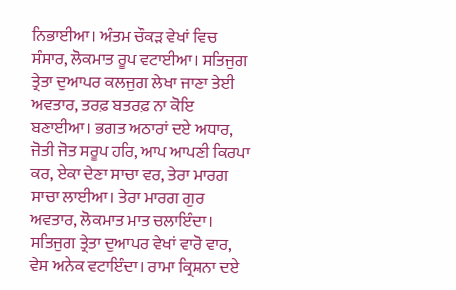ਨਿਭਾਈਆ। ਅੰਤਮ ਚੌਕੜ ਵੇਖਾਂ ਵਿਚ ਸੰਸਾਰ, ਲੋਕਮਾਤ ਰੂਪ ਵਟਾਈਆ। ਸਤਿਜੁਗ ਤ੍ਰੇਤਾ ਦੁਆਪਰ ਕਲਜੁਗ ਲੇਖਾ ਜਾਣਾ ਤੇਈ ਅਵਤਾਰ, ਤਰਫ਼ ਬਤਰਫ਼ ਨਾ ਕੋਇ ਬਣਾਈਆ। ਭਗਤ ਅਠਾਰਾਂ ਦਏ ਅਧਾਰ, ਜੋਤੀ ਜੋਤ ਸਰੂਪ ਹਰਿ, ਆਪ ਆਪਣੀ ਕਿਰਪਾ ਕਰ, ਏਕਾ ਦੇਣਾ ਸਾਚਾ ਵਰ, ਤੇਰਾ ਮਾਰਗ ਸਾਚਾ ਲਾਈਆ। ਤੇਰਾ ਮਾਰਗ ਗੁਰ ਅਵਤਾਰ, ਲੋਕਮਾਤ ਮਾਤ ਚਲਾਇੰਦਾ। ਸਤਿਜੁਗ ਤ੍ਰੇਤਾ ਦੁਆਪਰ ਵੇਖਾਂ ਵਾਰੋ ਵਾਰ, ਵੇਸ ਅਨੇਕ ਵਟਾਇੰਦਾ। ਰਾਮਾ ਕ੍ਰਿਸ਼ਨਾ ਦਏ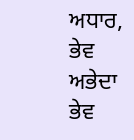ਅਧਾਰ, ਭੇਵ ਅਭੇਦਾ ਭੇਵ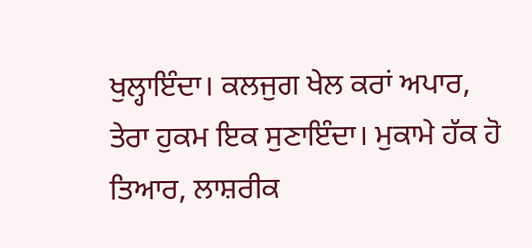ਖੁਲ੍ਹਾਇੰਦਾ। ਕਲਜੁਗ ਖੇਲ ਕਰਾਂ ਅਪਾਰ, ਤੇਰਾ ਹੁਕਮ ਇਕ ਸੁਣਾਇੰਦਾ। ਮੁਕਾਮੇ ਹੱਕ ਹੋ ਤਿਆਰ, ਲਾਸ਼ਰੀਕ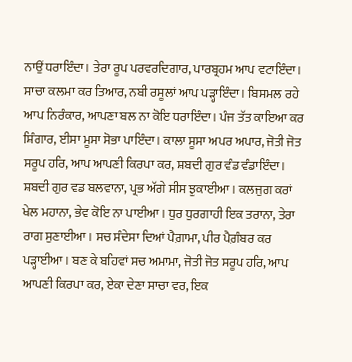ਨਾਉਂ ਧਰਾਇੰਦਾ। ਤੇਰਾ ਰੂਪ ਪਰਵਰਦਿਗਾਰ, ਪਾਰਬ੍ਰਹਮ ਆਪ ਵਟਾਇੰਦਾ। ਸਾਚਾ ਕਲਮਾ ਕਰ ਤਿਆਰ, ਨਬੀ ਰਸੂਲਾਂ ਆਪ ਪੜ੍ਹਾਇੰਦਾ। ਬਿਸਮਲ ਰਹੇ ਆਪ ਨਿਰੰਕਾਰ, ਆਪਣਾ ਬਲ ਨਾ ਕੋਇ ਧਰਾਇੰਦਾ। ਪੰਜ ਤੱਤ ਕਾਇਆ ਕਰ ਸ਼ਿੰਗਾਰ, ਈਸਾ ਮੂਸਾ ਸੋਭਾ ਪਾਇੰਦਾ। ਕਾਲਾ ਸੂਸਾ ਅਪਰ ਅਪਾਰ, ਜੋਤੀ ਜੋਤ ਸਰੂਪ ਹਰਿ, ਆਪ ਆਪਣੀ ਕਿਰਪਾ ਕਰ, ਸ਼ਬਦੀ ਗੁਰ ਵੰਡ ਵੰਡਾਇੰਦਾ। ਸ਼ਬਦੀ ਗੁਰ ਵਡ ਬਲਵਾਨਾ, ਪ੍ਰਭ ਅੱਗੇ ਸੀਸ ਝੁਕਾਈਆ। ਕਲਜੁਗ ਕਰਾਂ ਖੇਲ ਮਹਾਨਾ, ਭੇਵ ਕੋਇ ਨਾ ਪਾਈਆ। ਧੁਰ ਧੁਰਗਾਹੀ ਇਕ ਤਰਾਨਾ, ਤੇਰਾ ਰਾਗ ਸੁਣਾਈਆ। ਸਚ ਸੰਦੇਸਾ ਦਿਆਂ ਪੈਗ਼ਾਮਾ, ਪੀਰ ਪੈਗ਼ੰਬਰ ਕਰ ਪੜ੍ਹਾਈਆ। ਬਣ ਕੇ ਬਹਿਵਾਂ ਸਚ ਅਮਾਮਾ, ਜੋਤੀ ਜੋਤ ਸਰੂਪ ਹਰਿ, ਆਪ ਆਪਣੀ ਕਿਰਪਾ ਕਰ, ਏਕਾ ਦੇਣਾ ਸਾਚਾ ਵਰ, ਇਕ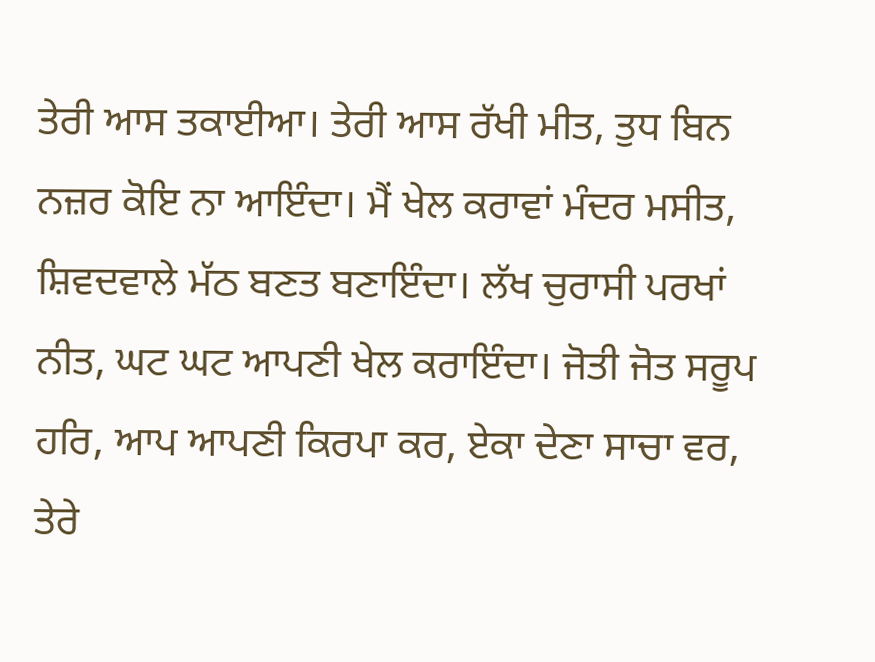ਤੇਰੀ ਆਸ ਤਕਾਈਆ। ਤੇਰੀ ਆਸ ਰੱਖੀ ਮੀਤ, ਤੁਧ ਬਿਨ ਨਜ਼ਰ ਕੋਇ ਨਾ ਆਇੰਦਾ। ਮੈਂ ਖੇਲ ਕਰਾਵਾਂ ਮੰਦਰ ਮਸੀਤ, ਸ਼ਿਵਦਵਾਲੇ ਮੱਠ ਬਣਤ ਬਣਾਇੰਦਾ। ਲੱਖ ਚੁਰਾਸੀ ਪਰਖਾਂ ਨੀਤ, ਘਟ ਘਟ ਆਪਣੀ ਖੇਲ ਕਰਾਇੰਦਾ। ਜੋਤੀ ਜੋਤ ਸਰੂਪ ਹਰਿ, ਆਪ ਆਪਣੀ ਕਿਰਪਾ ਕਰ, ਏਕਾ ਦੇਣਾ ਸਾਚਾ ਵਰ, ਤੇਰੇ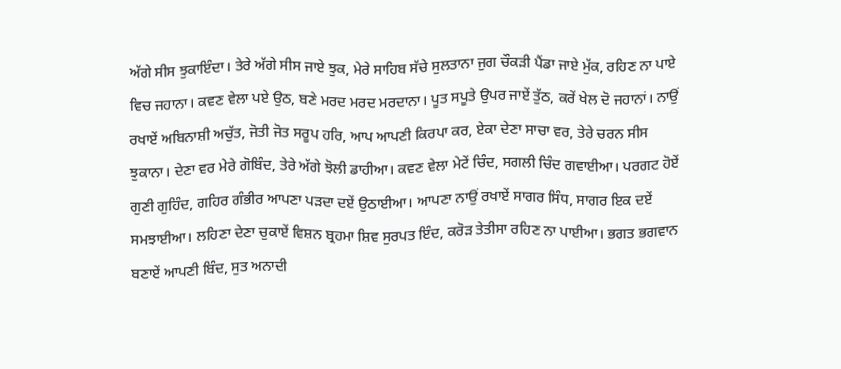ਅੱਗੇ ਸੀਸ ਝੁਕਾਇੰਦਾ। ਤੇਰੇ ਅੱਗੇ ਸੀਸ ਜਾਏ ਝੁਕ, ਮੇਰੇ ਸਾਹਿਬ ਸੱਚੇ ਸੁਲਤਾਨਾ ਜੁਗ ਚੌਕੜੀ ਪੈਂਡਾ ਜਾਏ ਮੁੱਕ, ਰਹਿਣ ਨਾ ਪਾਏ ਵਿਚ ਜਹਾਨਾ। ਕਵਣ ਵੇਲਾ ਪਏ ਉਠ, ਬਣੇ ਮਰਦ ਮਰਦ ਮਰਦਾਨਾ। ਪੂਤ ਸਪੂਤੇ ਉਪਰ ਜਾਏਂ ਤੁੱਠ, ਕਰੇਂ ਖੇਲ ਦੋ ਜਹਾਨਾਂ। ਨਾਉਂ ਰਖਾਏਂ ਅਬਿਨਾਸ਼ੀ ਅਚੁੱਤ, ਜੋਤੀ ਜੋਤ ਸਰੂਪ ਹਰਿ, ਆਪ ਆਪਣੀ ਕਿਰਪਾ ਕਰ, ਏਕਾ ਦੇਣਾ ਸਾਚਾ ਵਰ, ਤੇਰੇ ਚਰਨ ਸੀਸ ਝੁਕਾਨਾ। ਦੇਣਾ ਵਰ ਮੇਰੇ ਗੋਬਿੰਦ, ਤੇਰੇ ਅੱਗੇ ਝੋਲੀ ਡਾਹੀਆ। ਕਵਣ ਵੇਲਾ ਮੇਟੇਂ ਚਿੰਦ, ਸਗਲੀ ਚਿੰਦ ਗਵਾਈਆ। ਪਰਗਟ ਹੋਏਂ ਗੁਣੀ ਗੁਹਿੰਦ, ਗਹਿਰ ਗੰਭੀਰ ਆਪਣਾ ਪੜਦਾ ਦਏਂ ਉਠਾਈਆ। ਆਪਣਾ ਨਾਉਂ ਰਖਾਏਂ ਸਾਗਰ ਸਿੰਧ, ਸਾਗਰ ਇਕ ਦਏਂ ਸਮਝਾਈਆ। ਲਹਿਣਾ ਦੇਣਾ ਚੁਕਾਏਂ ਵਿਸ਼ਨ ਬ੍ਰਹਮਾ ਸ਼ਿਵ ਸੁਰਪਤ ਇੰਦ, ਕਰੋੜ ਤੇਤੀਸਾ ਰਹਿਣ ਨਾ ਪਾਈਆ। ਭਗਤ ਭਗਵਾਨ ਬਣਾਏਂ ਆਪਣੀ ਬਿੰਦ, ਸੁਤ ਅਨਾਦੀ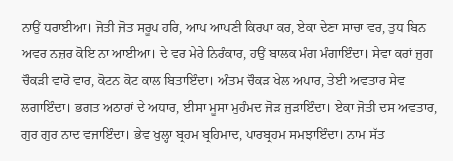ਨਾਉਂ ਧਰਾਈਆ। ਜੋਤੀ ਜੋਤ ਸਰੂਪ ਹਰਿ, ਆਪ ਆਪਣੀ ਕਿਰਪਾ ਕਰ, ਏਕਾ ਦੇਣਾ ਸਾਚਾ ਵਰ, ਤੁਧ ਬਿਨ ਅਵਰ ਨਜ਼ਰ ਕੋਇ ਨਾ ਆਈਆ। ਦੇ ਵਰ ਮੇਰੇ ਨਿਰੰਕਾਰ, ਹਉਂ ਬਾਲਕ ਮੰਗ ਮੰਗਾਇੰਦਾ। ਸੇਵਾ ਕਰਾਂ ਜੁਗ ਚੌਕੜੀ ਵਾਰੋ ਵਾਰ, ਕੋਟਨ ਕੋਟ ਕਾਲ ਬਿਤਾਇੰਦਾ। ਅੰਤਮ ਚੌਕੜ ਖੇਲ ਅਪਾਰ, ਤੇਈ ਅਵਤਾਰ ਸੇਵ ਲਗਾਇੰਦਾ। ਭਗਤ ਅਠਾਰਾਂ ਦੇ ਅਧਾਰ, ਈਸਾ ਮੂਸਾ ਮੁਹੰਮਦ ਜੋੜ ਜੁੜਾਇੰਦਾ। ਏਕਾ ਜੋਤੀ ਦਸ ਅਵਤਾਰ, ਗੁਰ ਗੁਰ ਨਾਦ ਵਜਾਇੰਦਾ। ਭੇਵ ਖੁਲ੍ਹਾ ਬ੍ਰਹਮ ਬ੍ਰਹਿਮਾਦ, ਪਾਰਬ੍ਰਹਮ ਸਮਝਾਇੰਦਾ। ਨਾਮ ਸੱਤ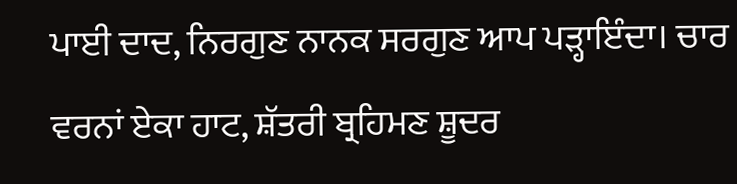ਪਾਈ ਦਾਦ, ਨਿਰਗੁਣ ਨਾਨਕ ਸਰਗੁਣ ਆਪ ਪੜ੍ਹਾਇੰਦਾ। ਚਾਰ ਵਰਨਾਂ ਏਕਾ ਹਾਟ, ਸ਼ੱਤਰੀ ਬ੍ਰਹਿਮਣ ਸ਼ੂਦਰ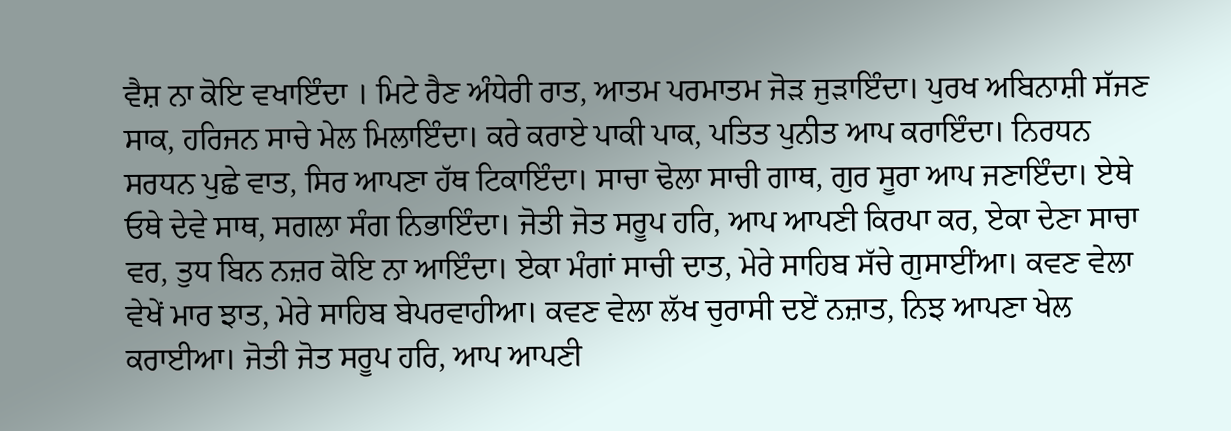ਵੈਸ਼ ਨਾ ਕੋਇ ਵਖਾਇੰਦਾ । ਮਿਟੇ ਰੈਣ ਅੰਧੇਰੀ ਰਾਤ, ਆਤਮ ਪਰਮਾਤਮ ਜੋੜ ਜੁੜਾਇੰਦਾ। ਪੁਰਖ ਅਬਿਨਾਸ਼ੀ ਸੱਜਣ ਸਾਕ, ਹਰਿਜਨ ਸਾਚੇ ਮੇਲ ਮਿਲਾਇੰਦਾ। ਕਰੇ ਕਰਾਏ ਪਾਕੀ ਪਾਕ, ਪਤਿਤ ਪੁਨੀਤ ਆਪ ਕਰਾਇੰਦਾ। ਨਿਰਧਨ ਸਰਧਨ ਪੁਛੇ ਵਾਤ, ਸਿਰ ਆਪਣਾ ਹੱਥ ਟਿਕਾਇੰਦਾ। ਸਾਚਾ ਢੋਲਾ ਸਾਚੀ ਗਾਥ, ਗੁਰ ਸੂਰਾ ਆਪ ਜਣਾਇੰਦਾ। ਏਥੇ ਓਥੇ ਦੇਵੇ ਸਾਥ, ਸਗਲਾ ਸੰਗ ਨਿਭਾਇੰਦਾ। ਜੋਤੀ ਜੋਤ ਸਰੂਪ ਹਰਿ, ਆਪ ਆਪਣੀ ਕਿਰਪਾ ਕਰ, ਏਕਾ ਦੇਣਾ ਸਾਚਾ ਵਰ, ਤੁਧ ਬਿਨ ਨਜ਼ਰ ਕੋਇ ਨਾ ਆਇੰਦਾ। ਏਕਾ ਮੰਗਾਂ ਸਾਚੀ ਦਾਤ, ਮੇਰੇ ਸਾਹਿਬ ਸੱਚੇ ਗੁਸਾਈਂਆ। ਕਵਣ ਵੇਲਾ ਵੇਖੇਂ ਮਾਰ ਝਾਤ, ਮੇਰੇ ਸਾਹਿਬ ਬੇਪਰਵਾਹੀਆ। ਕਵਣ ਵੇਲਾ ਲੱਖ ਚੁਰਾਸੀ ਦਏਂ ਨਜ਼ਾਤ, ਨਿਝ ਆਪਣਾ ਖੇਲ ਕਰਾਈਆ। ਜੋਤੀ ਜੋਤ ਸਰੂਪ ਹਰਿ, ਆਪ ਆਪਣੀ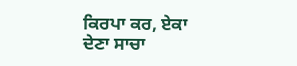ਕਿਰਪਾ ਕਰ, ਏਕਾ ਦੇਣਾ ਸਾਚਾ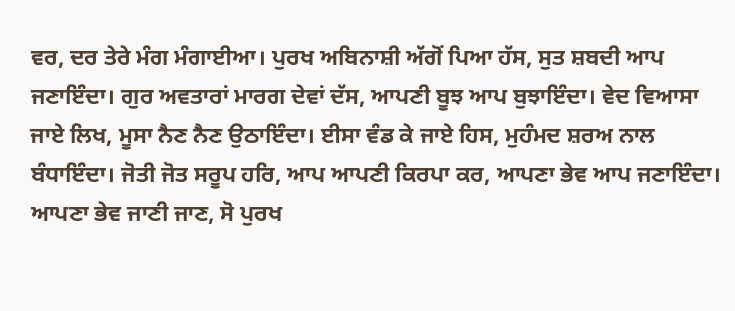ਵਰ, ਦਰ ਤੇਰੇ ਮੰਗ ਮੰਗਾਈਆ। ਪੁਰਖ ਅਬਿਨਾਸ਼ੀ ਅੱਗੋਂ ਪਿਆ ਹੱਸ, ਸੁਤ ਸ਼ਬਦੀ ਆਪ ਜਣਾਇੰਦਾ। ਗੁਰ ਅਵਤਾਰਾਂ ਮਾਰਗ ਦੇਵਾਂ ਦੱਸ, ਆਪਣੀ ਬੂਝ ਆਪ ਬੁਝਾਇੰਦਾ। ਵੇਦ ਵਿਆਸਾ ਜਾਏ ਲਿਖ, ਮੂਸਾ ਨੈਣ ਨੈਣ ਉਠਾਇੰਦਾ। ਈਸਾ ਵੰਡ ਕੇ ਜਾਏ ਹਿਸ, ਮੁਹੰਮਦ ਸ਼ਰਅ ਨਾਲ ਬੰਧਾਇੰਦਾ। ਜੋਤੀ ਜੋਤ ਸਰੂਪ ਹਰਿ, ਆਪ ਆਪਣੀ ਕਿਰਪਾ ਕਰ, ਆਪਣਾ ਭੇਵ ਆਪ ਜਣਾਇੰਦਾ। ਆਪਣਾ ਭੇਵ ਜਾਣੀ ਜਾਣ, ਸੋ ਪੁਰਖ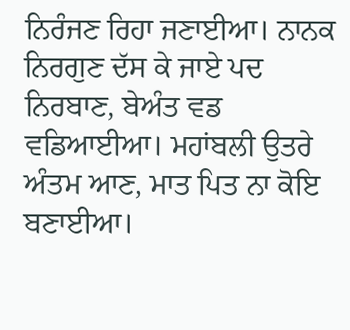ਨਿਰੰਜਣ ਰਿਹਾ ਜਣਾਈਆ। ਨਾਨਕ ਨਿਰਗੁਣ ਦੱਸ ਕੇ ਜਾਏ ਪਦ ਨਿਰਬਾਣ, ਬੇਅੰਤ ਵਡ ਵਡਿਆਈਆ। ਮਹਾਂਬਲੀ ਉਤਰੇ ਅੰਤਮ ਆਣ, ਮਾਤ ਪਿਤ ਨਾ ਕੋਇ ਬਣਾਈਆ।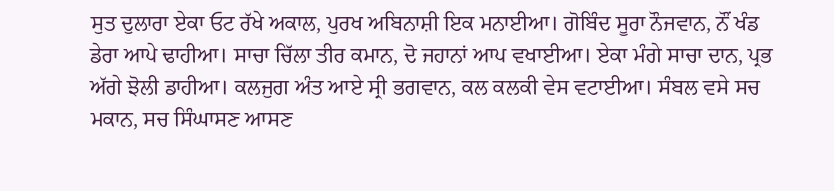ਸੁਤ ਦੁਲਾਰਾ ਏਕਾ ਓਟ ਰੱਖੇ ਅਕਾਲ, ਪੁਰਖ ਅਬਿਨਾਸ਼ੀ ਇਕ ਮਨਾਈਆ। ਗੋਬਿੰਦ ਸੂਰਾ ਨੌਜਵਾਨ, ਨੌਂ ਖੰਡ ਡੇਰਾ ਆਪੇ ਢਾਹੀਆ। ਸਾਚਾ ਚਿੱਲਾ ਤੀਰ ਕਮਾਨ, ਦੋ ਜਹਾਨਾਂ ਆਪ ਵਖਾਈਆ। ਏਕਾ ਮੰਗੇ ਸਾਚਾ ਦਾਨ, ਪ੍ਰਭ ਅੱਗੇ ਝੋਲੀ ਡਾਹੀਆ। ਕਲਜੁਗ ਅੰਤ ਆਏ ਸ੍ਰੀ ਭਗਵਾਨ, ਕਲ ਕਲਕੀ ਵੇਸ ਵਟਾਈਆ। ਸੰਬਲ ਵਸੇ ਸਚ ਮਕਾਨ, ਸਚ ਸਿੰਘਾਸਣ ਆਸਣ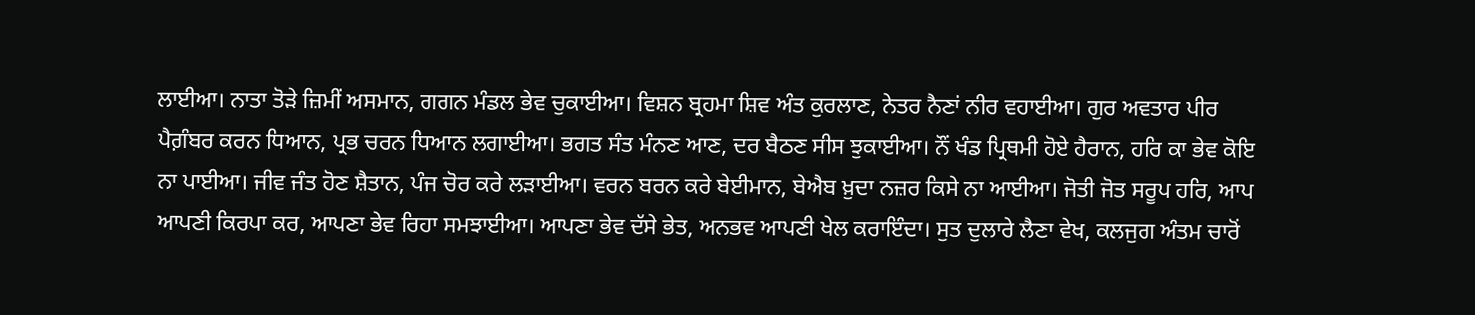ਲਾਈਆ। ਨਾਤਾ ਤੋੜੇ ਜ਼ਿਮੀਂ ਅਸਮਾਨ, ਗਗਨ ਮੰਡਲ ਭੇਵ ਚੁਕਾਈਆ। ਵਿਸ਼ਨ ਬ੍ਰਹਮਾ ਸ਼ਿਵ ਅੰਤ ਕੁਰਲਾਣ, ਨੇਤਰ ਨੈਣਾਂ ਨੀਰ ਵਹਾਈਆ। ਗੁਰ ਅਵਤਾਰ ਪੀਰ ਪੈਗ਼ੰਬਰ ਕਰਨ ਧਿਆਨ, ਪ੍ਰਭ ਚਰਨ ਧਿਆਨ ਲਗਾਈਆ। ਭਗਤ ਸੰਤ ਮੰਨਣ ਆਣ, ਦਰ ਬੈਠਣ ਸੀਸ ਝੁਕਾਈਆ। ਨੌਂ ਖੰਡ ਪ੍ਰਿਥਮੀ ਹੋਏ ਹੈਰਾਨ, ਹਰਿ ਕਾ ਭੇਵ ਕੋਇ ਨਾ ਪਾਈਆ। ਜੀਵ ਜੰਤ ਹੋਣ ਸ਼ੈਤਾਨ, ਪੰਜ ਚੋਰ ਕਰੇ ਲੜਾਈਆ। ਵਰਨ ਬਰਨ ਕਰੇ ਬੇਈਮਾਨ, ਬੇਐਬ ਖ਼ੁਦਾ ਨਜ਼ਰ ਕਿਸੇ ਨਾ ਆਈਆ। ਜੋਤੀ ਜੋਤ ਸਰੂਪ ਹਰਿ, ਆਪ ਆਪਣੀ ਕਿਰਪਾ ਕਰ, ਆਪਣਾ ਭੇਵ ਰਿਹਾ ਸਮਝਾਈਆ। ਆਪਣਾ ਭੇਵ ਦੱਸੇ ਭੇਤ, ਅਨਭਵ ਆਪਣੀ ਖੇਲ ਕਰਾਇੰਦਾ। ਸੁਤ ਦੁਲਾਰੇ ਲੈਣਾ ਵੇਖ, ਕਲਜੁਗ ਅੰਤਮ ਚਾਰੋਂ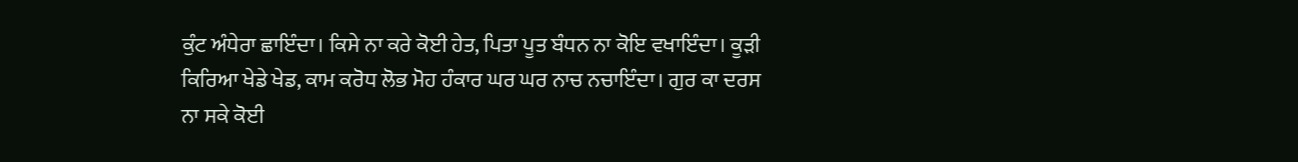ਕੁੰਟ ਅੰਧੇਰਾ ਛਾਇੰਦਾ। ਕਿਸੇ ਨਾ ਕਰੇ ਕੋਈ ਹੇਤ, ਪਿਤਾ ਪੂਤ ਬੰਧਨ ਨਾ ਕੋਇ ਵਖਾਇੰਦਾ। ਕੂੜੀ ਕਿਰਿਆ ਖੇਡੇ ਖੇਡ, ਕਾਮ ਕਰੋਧ ਲੋਭ ਮੋਹ ਹੰਕਾਰ ਘਰ ਘਰ ਨਾਚ ਨਚਾਇੰਦਾ। ਗੁਰ ਕਾ ਦਰਸ ਨਾ ਸਕੇ ਕੋਈ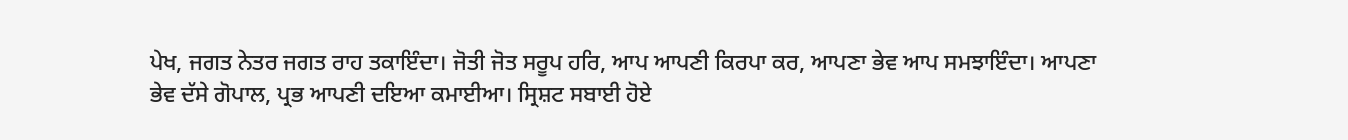ਪੇਖ, ਜਗਤ ਨੇਤਰ ਜਗਤ ਰਾਹ ਤਕਾਇੰਦਾ। ਜੋਤੀ ਜੋਤ ਸਰੂਪ ਹਰਿ, ਆਪ ਆਪਣੀ ਕਿਰਪਾ ਕਰ, ਆਪਣਾ ਭੇਵ ਆਪ ਸਮਝਾਇੰਦਾ। ਆਪਣਾ ਭੇਵ ਦੱਸੇ ਗੋਪਾਲ, ਪ੍ਰਭ ਆਪਣੀ ਦਇਆ ਕਮਾਈਆ। ਸ੍ਰਿਸ਼ਟ ਸਬਾਈ ਹੋਏ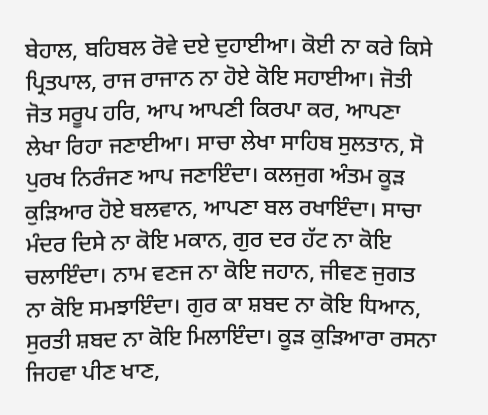ਬੇਹਾਲ, ਬਹਿਬਲ ਰੋਵੇ ਦਏ ਦੁਹਾਈਆ। ਕੋਈ ਨਾ ਕਰੇ ਕਿਸੇ ਪ੍ਰਿਤਪਾਲ, ਰਾਜ ਰਾਜਾਨ ਨਾ ਹੋਏ ਕੋਇ ਸਹਾਈਆ। ਜੋਤੀ ਜੋਤ ਸਰੂਪ ਹਰਿ, ਆਪ ਆਪਣੀ ਕਿਰਪਾ ਕਰ, ਆਪਣਾ ਲੇਖਾ ਰਿਹਾ ਜਣਾਈਆ। ਸਾਚਾ ਲੇਖਾ ਸਾਹਿਬ ਸੁਲਤਾਨ, ਸੋ ਪੁਰਖ ਨਿਰੰਜਣ ਆਪ ਜਣਾਇੰਦਾ। ਕਲਜੁਗ ਅੰਤਮ ਕੂੜ ਕੁੜਿਆਰ ਹੋਏ ਬਲਵਾਨ, ਆਪਣਾ ਬਲ ਰਖਾਇੰਦਾ। ਸਾਚਾ ਮੰਦਰ ਦਿਸੇ ਨਾ ਕੋਇ ਮਕਾਨ, ਗੁਰ ਦਰ ਹੱਟ ਨਾ ਕੋਇ ਚਲਾਇੰਦਾ। ਨਾਮ ਵਣਜ ਨਾ ਕੋਇ ਜਹਾਨ, ਜੀਵਣ ਜੁਗਤ ਨਾ ਕੋਇ ਸਮਝਾਇੰਦਾ। ਗੁਰ ਕਾ ਸ਼ਬਦ ਨਾ ਕੋਇ ਧਿਆਨ, ਸੁਰਤੀ ਸ਼ਬਦ ਨਾ ਕੋਇ ਮਿਲਾਇੰਦਾ। ਕੂੜ ਕੁੜਿਆਰਾ ਰਸਨਾ ਜਿਹਵਾ ਪੀਣ ਖਾਣ,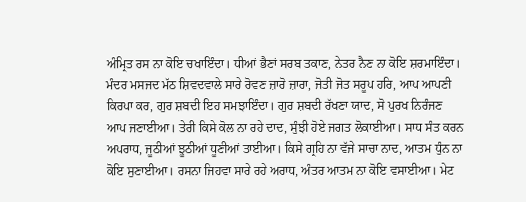ਅੰਮ੍ਰਿਤ ਰਸ ਨਾ ਕੋਇ ਚਖਾਇੰਦਾ। ਧੀਆਂ ਭੈਣਾਂ ਸਰਬ ਤਕਾਣ, ਨੇਤਰ ਨੈਣ ਨਾ ਕੋਇ ਸ਼ਰਮਾਇੰਦਾ। ਮੰਦਰ ਮਸਜਦ ਮੱਠ ਸ਼ਿਵਦਵਾਲੇ ਸਾਰੇ ਰੋਵਣ ਜ਼ਾਰੋ ਜ਼ਾਰਾ, ਜੋਤੀ ਜੋਤ ਸਰੂਪ ਹਰਿ, ਆਪ ਆਪਣੀ ਕਿਰਪਾ ਕਰ, ਗੁਰ ਸ਼ਬਦੀ ਇਹ ਸਮਝਾਇੰਦਾ। ਗੁਰ ਸ਼ਬਦੀ ਰੱਖਣਾ ਯਾਦ, ਸੋ ਪੁਰਖ ਨਿਰੰਜਣ ਆਪ ਜਣਾਈਆ। ਤੇਰੀ ਕਿਸੇ ਕੋਲ ਨਾ ਰਹੇ ਦਾਦ, ਸੁੰਝੀ ਹੋਏ ਜਗਤ ਲੋਕਾਈਆ। ਸਾਧ ਸੰਤ ਕਰਨ ਅਪਰਾਧ, ਜੂਠੀਆਂ ਝੂਠੀਆਂ ਧੂਣੀਆਂ ਤਾਈਆ। ਕਿਸੇ ਗ੍ਰਹਿ ਨਾ ਵੱਜੇ ਸਾਚਾ ਨਾਦ, ਆਤਮ ਧੁੰਨ ਨਾ ਕੋਇ ਸੁਣਾਈਆ। ਰਸਨਾ ਜਿਹਵਾ ਸਾਰੇ ਰਹੇ ਅਰਾਧ, ਅੰਤਰ ਆਤਮ ਨਾ ਕੋਇ ਵਸਾਈਆ। ਮੇਟ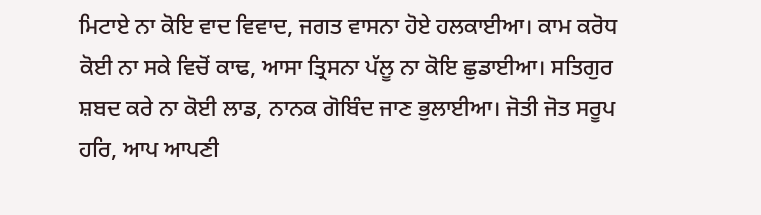ਮਿਟਾਏ ਨਾ ਕੋਇ ਵਾਦ ਵਿਵਾਦ, ਜਗਤ ਵਾਸਨਾ ਹੋਏ ਹਲਕਾਈਆ। ਕਾਮ ਕਰੋਧ ਕੋਈ ਨਾ ਸਕੇ ਵਿਚੋਂ ਕਾਢ, ਆਸਾ ਤ੍ਰਿਸਨਾ ਪੱਲੂ ਨਾ ਕੋਇ ਛੁਡਾਈਆ। ਸਤਿਗੁਰ ਸ਼ਬਦ ਕਰੇ ਨਾ ਕੋਈ ਲਾਡ, ਨਾਨਕ ਗੋਬਿੰਦ ਜਾਣ ਭੁਲਾਈਆ। ਜੋਤੀ ਜੋਤ ਸਰੂਪ ਹਰਿ, ਆਪ ਆਪਣੀ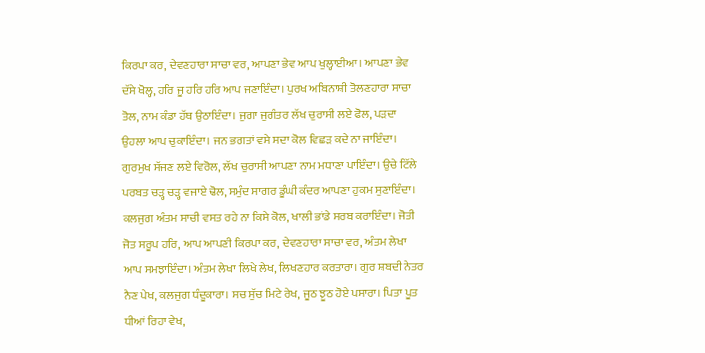ਕਿਰਪਾ ਕਰ, ਦੇਵਣਹਾਰਾ ਸਾਚਾ ਵਰ, ਆਪਣਾ ਭੇਵ ਆਪ ਖੁਲ੍ਹਾਈਆ। ਆਪਣਾ ਭੇਵ ਦੱਸੇ ਖੋਲ੍ਹ, ਹਰਿ ਜੂ ਹਰਿ ਹਰਿ ਆਪ ਜਣਾਇੰਦਾ। ਪੁਰਖ ਅਬਿਨਾਸ਼ੀ ਤੋਲਣਹਾਰਾ ਸਾਚਾ ਤੋਲ, ਨਾਮ ਕੰਡਾ ਹੱਥ ਉਠਾਇੰਦਾ। ਜੁਗਾ ਜੁਗੰਤਰ ਲੱਖ ਚੁਰਾਸੀ ਲਏ ਫੋਲ, ਪੜਦਾ ਉਹਲਾ ਆਪ ਚੁਕਾਇੰਦਾ। ਜਨ ਭਗਤਾਂ ਵਸੇ ਸਦਾ ਕੋਲ ਵਿਛੜ ਕਦੇ ਨਾ ਜਾਇੰਦਾ। ਗੁਰਮੁਖ ਸੱਜਣ ਲਏ ਵਿਰੋਲ, ਲੱਖ ਚੁਰਾਸੀ ਆਪਣਾ ਨਾਮ ਮਧਾਣਾ ਪਾਇੰਦਾ। ਉਚੇ ਟਿੱਲੇ ਪਰਬਤ ਚੜ੍ਹ ਚੜ੍ਹ ਵਜਾਏ ਢੋਲ, ਸਮੁੰਦ ਸਾਗਰ ਡੂੰਘੀ ਕੰਦਰ ਆਪਣਾ ਹੁਕਮ ਸੁਣਾਇੰਦਾ। ਕਲਜੁਗ ਅੰਤਮ ਸਾਚੀ ਵਸਤ ਰਹੇ ਨਾ ਕਿਸੇ ਕੋਲ, ਖਾਲੀ ਭਾਂਡੇ ਸਰਬ ਕਰਾਇੰਦਾ। ਜੋਤੀ ਜੋਤ ਸਰੂਪ ਹਰਿ, ਆਪ ਆਪਣੀ ਕਿਰਪਾ ਕਰ, ਦੇਵਣਹਾਰਾ ਸਾਚਾ ਵਰ, ਅੰਤਮ ਲੇਖਾ ਆਪ ਸਮਝਾਇੰਦਾ। ਅੰਤਮ ਲੇਖਾ ਲਿਖੇ ਲੇਖ, ਲਿਖਣਹਾਰ ਕਰਤਾਰਾ। ਗੁਰ ਸ਼ਬਦੀ ਨੇਤਰ ਨੈਣ ਪੇਖ, ਕਲਜੁਗ ਧੰਦੂਕਾਰਾ। ਸਚ ਸੁੱਚ ਮਿਟੇ ਰੇਖ, ਜੂਠ ਝੂਠ ਹੋਏ ਪਸਾਰਾ। ਪਿਤਾ ਪੂਤ ਧੀਆਂ ਰਿਹਾ ਵੇਖ,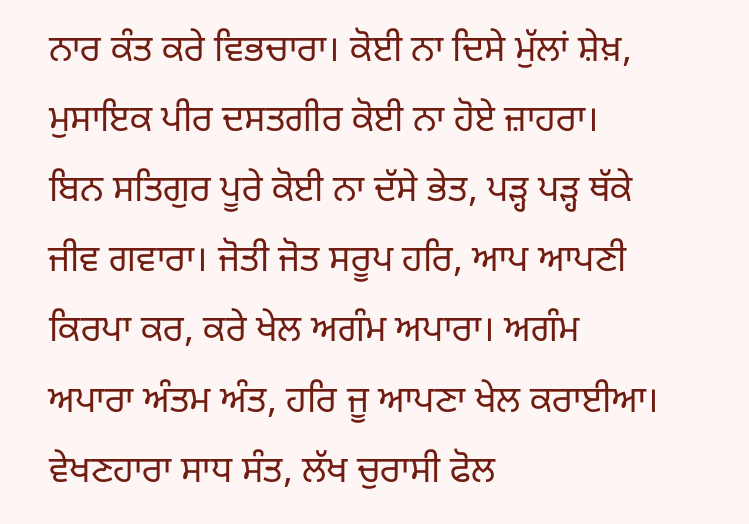ਨਾਰ ਕੰਤ ਕਰੇ ਵਿਭਚਾਰਾ। ਕੋਈ ਨਾ ਦਿਸੇ ਮੁੱਲਾਂ ਸ਼ੇਖ਼, ਮੁਸਾਇਕ ਪੀਰ ਦਸਤਗੀਰ ਕੋਈ ਨਾ ਹੋਏ ਜ਼ਾਹਰਾ। ਬਿਨ ਸਤਿਗੁਰ ਪੂਰੇ ਕੋਈ ਨਾ ਦੱਸੇ ਭੇਤ, ਪੜ੍ਹ ਪੜ੍ਹ ਥੱਕੇ ਜੀਵ ਗਵਾਰਾ। ਜੋਤੀ ਜੋਤ ਸਰੂਪ ਹਰਿ, ਆਪ ਆਪਣੀ ਕਿਰਪਾ ਕਰ, ਕਰੇ ਖੇਲ ਅਗੰਮ ਅਪਾਰਾ। ਅਗੰਮ ਅਪਾਰਾ ਅੰਤਮ ਅੰਤ, ਹਰਿ ਜੂ ਆਪਣਾ ਖੇਲ ਕਰਾਈਆ। ਵੇਖਣਹਾਰਾ ਸਾਧ ਸੰਤ, ਲੱਖ ਚੁਰਾਸੀ ਫੋਲ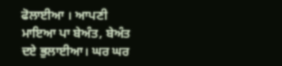ਫੋਲਾਈਆ । ਆਪਣੀ ਮਾਇਆ ਪਾ ਬੇਅੰਤ, ਬੇਅੰਤ ਦਏ ਭੁਲਾਈਆ। ਘਰ ਘਰ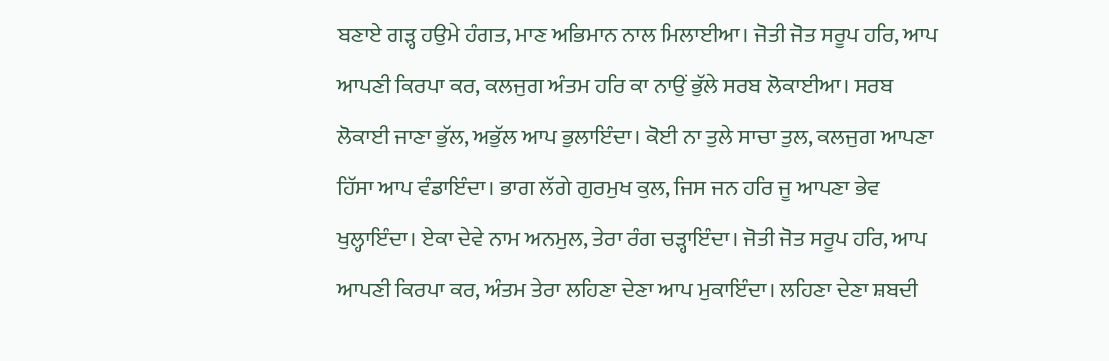ਬਣਾਏ ਗੜ੍ਹ ਹਉਮੇ ਹੰਗਤ, ਮਾਣ ਅਭਿਮਾਨ ਨਾਲ ਮਿਲਾਈਆ। ਜੋਤੀ ਜੋਤ ਸਰੂਪ ਹਰਿ, ਆਪ ਆਪਣੀ ਕਿਰਪਾ ਕਰ, ਕਲਜੁਗ ਅੰਤਮ ਹਰਿ ਕਾ ਨਾਉਂ ਭੁੱਲੇ ਸਰਬ ਲੋਕਾਈਆ। ਸਰਬ ਲੋਕਾਈ ਜਾਣਾ ਭੁੱਲ, ਅਭੁੱਲ ਆਪ ਭੁਲਾਇੰਦਾ। ਕੋਈ ਨਾ ਤੁਲੇ ਸਾਚਾ ਤੁਲ, ਕਲਜੁਗ ਆਪਣਾ ਹਿੱਸਾ ਆਪ ਵੰਡਾਇੰਦਾ। ਭਾਗ ਲੱਗੇ ਗੁਰਮੁਖ ਕੁਲ, ਜਿਸ ਜਨ ਹਰਿ ਜੂ ਆਪਣਾ ਭੇਵ ਖੁਲ੍ਹਾਇੰਦਾ। ਏਕਾ ਦੇਵੇ ਨਾਮ ਅਨਮੁਲ, ਤੇਰਾ ਰੰਗ ਚੜ੍ਹਾਇੰਦਾ। ਜੋਤੀ ਜੋਤ ਸਰੂਪ ਹਰਿ, ਆਪ ਆਪਣੀ ਕਿਰਪਾ ਕਰ, ਅੰਤਮ ਤੇਰਾ ਲਹਿਣਾ ਦੇਣਾ ਆਪ ਮੁਕਾਇੰਦਾ। ਲਹਿਣਾ ਦੇਣਾ ਸ਼ਬਦੀ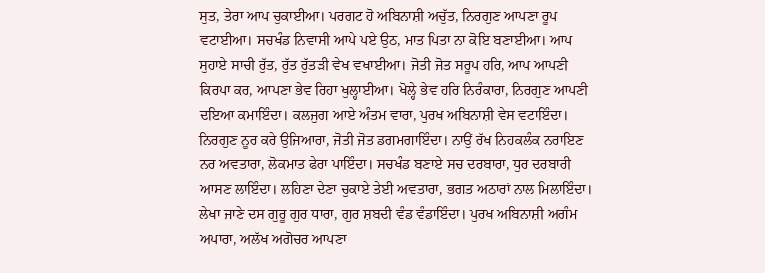ਸੁਤ, ਤੇਰਾ ਆਪ ਚੁਕਾਈਆ। ਪਰਗਟ ਹੋ ਅਬਿਨਾਸ਼ੀ ਅਚੁੱਤ, ਨਿਰਗੁਣ ਆਪਣਾ ਰੂਪ ਵਟਾਈਆ। ਸਚਖੰਡ ਨਿਵਾਸੀ ਆਪੇ ਪਏ ਉਠ, ਮਾਤ ਪਿਤਾ ਨਾ ਕੋਇ ਬਣਾਈਆ। ਆਪ ਸੁਹਾਏ ਸਾਚੀ ਰੁੱਤ, ਰੁੱਤ ਰੁੱਤੜੀ ਵੇਖ ਵਖਾਈਆ। ਜੋਤੀ ਜੋਤ ਸਰੂਪ ਹਰਿ, ਆਪ ਆਪਣੀ ਕਿਰਪਾ ਕਰ, ਆਪਣਾ ਭੇਵ ਰਿਹਾ ਖੁਲ੍ਹਾਈਆ। ਖੋਲ੍ਹੇ ਭੇਵ ਹਰਿ ਨਿਰੰਕਾਰਾ, ਨਿਰਗੁਣ ਆਪਣੀ ਦਇਆ ਕਮਾਇੰਦਾ। ਕਲਜੁਗ ਆਏ ਅੰਤਮ ਵਾਰਾ, ਪੁਰਖ ਅਬਿਨਾਸ਼ੀ ਵੇਸ ਵਟਾਇੰਦਾ। ਨਿਰਗੁਣ ਨੂਰ ਕਰੇ ਉਜਿਆਰਾ, ਜੋਤੀ ਜੋਤ ਡਗਮਗਾਇੰਦਾ। ਨਾਉਂ ਰੱਖ ਨਿਹਕਲੰਕ ਨਰਾਇਣ ਨਰ ਅਵਤਾਰਾ, ਲੋਕਮਾਤ ਫੇਰਾ ਪਾਇੰਦਾ। ਸਚਖੰਡ ਬਣਾਏ ਸਚ ਦਰਬਾਰਾ, ਧੁਰ ਦਰਬਾਰੀ ਆਸਣ ਲਾਇੰਦਾ। ਲਹਿਣਾ ਦੇਣਾ ਚੁਕਾਏ ਤੇਈ ਅਵਤਾਰਾ, ਭਗਤ ਅਠਾਰਾਂ ਨਾਲ ਮਿਲਾਇੰਦਾ। ਲੇਖਾ ਜਾਣੇ ਦਸ ਗੁਰੂ ਗੁਰ ਧਾਰਾ, ਗੁਰ ਸ਼ਬਦੀ ਵੰਡ ਵੰਡਾਇੰਦਾ। ਪੁਰਖ ਅਬਿਨਾਸ਼ੀ ਅਗੰਮ ਅਪਾਰਾ, ਅਲੱਖ ਅਗੋਚਰ ਆਪਣਾ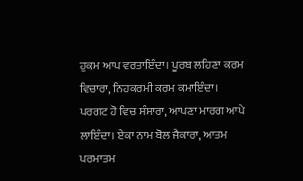ਹੁਕਮ ਆਪ ਵਰਤਾਇੰਦਾ। ਪੂਰਬ ਲਹਿਣਾ ਕਰਮ ਵਿਚਾਰਾ, ਨਿਹਕਰਮੀ ਕਰਮ ਕਮਾਇੰਦਾ। ਪਰਗਟ ਹੋ ਵਿਚ ਸੰਸਾਰਾ, ਆਪਣਾ ਮਾਰਗ ਆਪੇ ਲਾਇੰਦਾ। ਏਕਾ ਨਾਮ ਬੋਲ ਜੈਕਾਰਾ, ਆਤਮ ਪਰਮਾਤਮ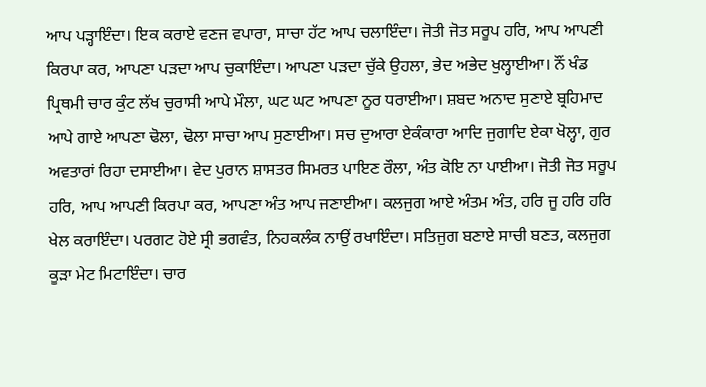ਆਪ ਪੜ੍ਹਾਇੰਦਾ। ਇਕ ਕਰਾਏ ਵਣਜ ਵਪਾਰਾ, ਸਾਚਾ ਹੱਟ ਆਪ ਚਲਾਇੰਦਾ। ਜੋਤੀ ਜੋਤ ਸਰੂਪ ਹਰਿ, ਆਪ ਆਪਣੀ ਕਿਰਪਾ ਕਰ, ਆਪਣਾ ਪੜਦਾ ਆਪ ਚੁਕਾਇੰਦਾ। ਆਪਣਾ ਪੜਦਾ ਚੁੱਕੇ ਉਹਲਾ, ਭੇਦ ਅਭੇਦ ਖੁਲ੍ਹਾਈਆ। ਨੌਂ ਖੰਡ ਪ੍ਰਿਥਮੀ ਚਾਰ ਕੁੰਟ ਲੱਖ ਚੁਰਾਸੀ ਆਪੇ ਮੌਲਾ, ਘਟ ਘਟ ਆਪਣਾ ਨੂਰ ਧਰਾਈਆ। ਸ਼ਬਦ ਅਨਾਦ ਸੁਣਾਏ ਬ੍ਰਹਿਮਾਦ ਆਪੇ ਗਾਏ ਆਪਣਾ ਢੋਲਾ, ਢੋਲਾ ਸਾਚਾ ਆਪ ਸੁਣਾਈਆ। ਸਚ ਦੁਆਰਾ ਏਕੰਕਾਰਾ ਆਦਿ ਜੁਗਾਦਿ ਏਕਾ ਖੋਲ੍ਹਾ, ਗੁਰ ਅਵਤਾਰਾਂ ਰਿਹਾ ਦਸਾਈਆ। ਵੇਦ ਪੁਰਾਨ ਸ਼ਾਸਤਰ ਸਿਮਰਤ ਪਾਇਣ ਰੌਲਾ, ਅੰਤ ਕੋਇ ਨਾ ਪਾਈਆ। ਜੋਤੀ ਜੋਤ ਸਰੂਪ ਹਰਿ, ਆਪ ਆਪਣੀ ਕਿਰਪਾ ਕਰ, ਆਪਣਾ ਅੰਤ ਆਪ ਜਣਾਈਆ। ਕਲਜੁਗ ਆਏ ਅੰਤਮ ਅੰਤ, ਹਰਿ ਜੂ ਹਰਿ ਹਰਿ ਖੇਲ ਕਰਾਇੰਦਾ। ਪਰਗਟ ਹੋਏ ਸ੍ਰੀ ਭਗਵੰਤ, ਨਿਹਕਲੰਕ ਨਾਉਂ ਰਖਾਇੰਦਾ। ਸਤਿਜੁਗ ਬਣਾਏ ਸਾਚੀ ਬਣਤ, ਕਲਜੁਗ ਕੂੜਾ ਮੇਟ ਮਿਟਾਇੰਦਾ। ਚਾਰ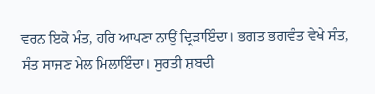ਵਰਨ ਇਕੋ ਮੰਤ, ਹਰਿ ਆਪਣਾ ਨਾਉਂ ਦ੍ਰਿੜਾਇੰਦਾ। ਭਗਤ ਭਗਵੰਤ ਵੇਖੇ ਸੰਤ, ਸੰਤ ਸਾਜਣ ਮੇਲ ਮਿਲਾਇੰਦਾ। ਸੁਰਤੀ ਸ਼ਬਦੀ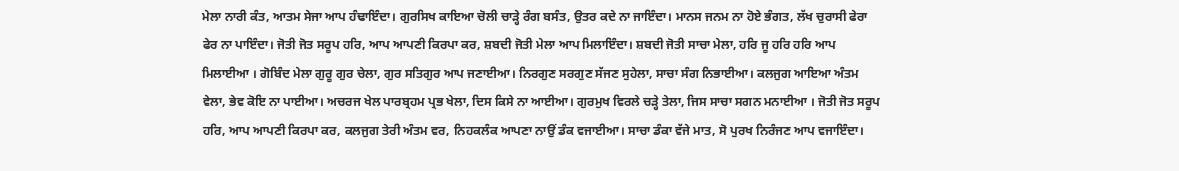ਮੇਲਾ ਨਾਰੀ ਕੰਤ, ਆਤਮ ਸੇਜਾ ਆਪ ਹੰਢਾਇੰਦਾ। ਗੁਰਸਿਖ ਕਾਇਆ ਚੋਲੀ ਚਾੜ੍ਹੇ ਰੰਗ ਬਸੰਤ, ਉਤਰ ਕਦੇ ਨਾ ਜਾਇੰਦਾ। ਮਾਨਸ ਜਨਮ ਨਾ ਹੋਏ ਭੰਗਤ, ਲੱਖ ਚੁਰਾਸੀ ਫੇਰਾ ਫੇਰ ਨਾ ਪਾਇੰਦਾ। ਜੋਤੀ ਜੋਤ ਸਰੂਪ ਹਰਿ, ਆਪ ਆਪਣੀ ਕਿਰਪਾ ਕਰ, ਸ਼ਬਦੀ ਜੋਤੀ ਮੇਲਾ ਆਪ ਮਿਲਾਇੰਦਾ। ਸ਼ਬਦੀ ਜੋਤੀ ਸਾਚਾ ਮੇਲਾ, ਹਰਿ ਜੂ ਹਰਿ ਹਰਿ ਆਪ ਮਿਲਾਈਆ । ਗੋਬਿੰਦ ਮੇਲਾ ਗੁਰੂ ਗੁਰ ਚੇਲਾ, ਗੁਰ ਸਤਿਗੁਰ ਆਪ ਜਣਾਈਆ। ਨਿਰਗੁਣ ਸਰਗੁਣ ਸੱਜਣ ਸੁਹੇਲਾ, ਸਾਚਾ ਸੰਗ ਨਿਭਾਈਆ। ਕਲਜੁਗ ਆਇਆ ਅੰਤਮ ਵੇਲਾ, ਭੇਵ ਕੋਇ ਨਾ ਪਾਈਆ। ਅਚਰਜ ਖੇਲ ਪਾਰਬ੍ਰਹਮ ਪ੍ਰਭ ਖੇਲਾ, ਦਿਸ ਕਿਸੇ ਨਾ ਆਈਆ। ਗੁਰਮੁਖ ਵਿਰਲੇ ਚੜ੍ਹੇ ਤੇਲਾ, ਜਿਸ ਸਾਚਾ ਸਗਨ ਮਨਾਈਆ । ਜੋਤੀ ਜੋਤ ਸਰੂਪ ਹਰਿ, ਆਪ ਆਪਣੀ ਕਿਰਪਾ ਕਰ, ਕਲਜੁਗ ਤੇਰੀ ਅੰਤਮ ਵਰ, ਨਿਹਕਲੰਕ ਆਪਣਾ ਨਾਉਂ ਡੰਕ ਵਜਾਈਆ। ਸਾਚਾ ਡੰਕਾ ਵੱਜੇ ਮਾਤ, ਸੋ ਪੁਰਖ ਨਿਰੰਜਣ ਆਪ ਵਜਾਇੰਦਾ।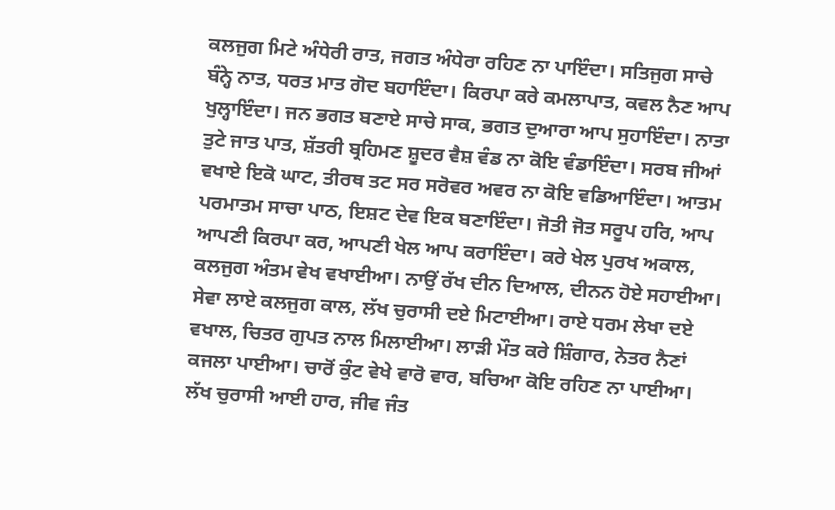ਕਲਜੁਗ ਮਿਟੇ ਅੰਧੇਰੀ ਰਾਤ, ਜਗਤ ਅੰਧੇਰਾ ਰਹਿਣ ਨਾ ਪਾਇੰਦਾ। ਸਤਿਜੁਗ ਸਾਚੇ ਬੰਨ੍ਹੇ ਨਾਤ, ਧਰਤ ਮਾਤ ਗੋਦ ਬਹਾਇੰਦਾ। ਕਿਰਪਾ ਕਰੇ ਕਮਲਾਪਾਤ, ਕਵਲ ਨੈਣ ਆਪ ਖੁਲ੍ਹਾਇੰਦਾ। ਜਨ ਭਗਤ ਬਣਾਏ ਸਾਚੇ ਸਾਕ, ਭਗਤ ਦੁਆਰਾ ਆਪ ਸੁਹਾਇੰਦਾ। ਨਾਤਾ ਤੁਟੇ ਜਾਤ ਪਾਤ, ਸ਼ੱਤਰੀ ਬ੍ਰਹਿਮਣ ਸ਼ੂਦਰ ਵੈਸ਼ ਵੰਡ ਨਾ ਕੋਇ ਵੰਡਾਇੰਦਾ। ਸਰਬ ਜੀਆਂ ਵਖਾਏ ਇਕੋ ਘਾਟ, ਤੀਰਥ ਤਟ ਸਰ ਸਰੋਵਰ ਅਵਰ ਨਾ ਕੋਇ ਵਡਿਆਇੰਦਾ। ਆਤਮ ਪਰਮਾਤਮ ਸਾਚਾ ਪਾਠ, ਇਸ਼ਟ ਦੇਵ ਇਕ ਬਣਾਇੰਦਾ। ਜੋਤੀ ਜੋਤ ਸਰੂਪ ਹਰਿ, ਆਪ ਆਪਣੀ ਕਿਰਪਾ ਕਰ, ਆਪਣੀ ਖੇਲ ਆਪ ਕਰਾਇੰਦਾ। ਕਰੇ ਖੇਲ ਪੁਰਖ ਅਕਾਲ, ਕਲਜੁਗ ਅੰਤਮ ਵੇਖ ਵਖਾਈਆ। ਨਾਉਂ ਰੱਖ ਦੀਨ ਦਿਆਲ, ਦੀਨਨ ਹੋਏ ਸਹਾਈਆ। ਸੇਵਾ ਲਾਏ ਕਲਜੁਗ ਕਾਲ, ਲੱਖ ਚੁਰਾਸੀ ਦਏ ਮਿਟਾਈਆ। ਰਾਏ ਧਰਮ ਲੇਖਾ ਦਏ ਵਖਾਲ, ਚਿਤਰ ਗੁਪਤ ਨਾਲ ਮਿਲਾਈਆ। ਲਾੜੀ ਮੌਤ ਕਰੇ ਸ਼ਿੰਗਾਰ, ਨੇਤਰ ਨੈਣਾਂ ਕਜਲਾ ਪਾਈਆ। ਚਾਰੋਂ ਕੁੰਟ ਵੇਖੇ ਵਾਰੋ ਵਾਰ, ਬਚਿਆ ਕੋਇ ਰਹਿਣ ਨਾ ਪਾਈਆ। ਲੱਖ ਚੁਰਾਸੀ ਆਈ ਹਾਰ, ਜੀਵ ਜੰਤ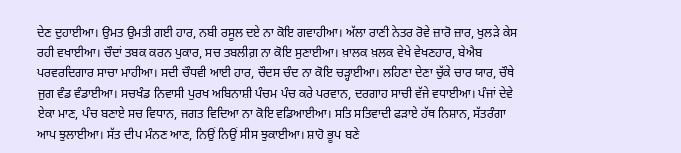ਦੇਣ ਦੁਹਾਈਆ। ਉਮਤ ਉਮਤੀ ਗਈ ਹਾਰ, ਨਬੀ ਰਸੂਲ ਦਏ ਨਾ ਕੋਇ ਗਵਾਹੀਆ। ਅੱਲਾ ਰਾਣੀ ਨੇਤਰ ਰੋਵੇ ਜ਼ਾਰੋ ਜ਼ਾਰ, ਖੁਲੜੇ ਕੇਸ ਰਹੀ ਵਖਾਈਆ। ਚੌਦਾਂ ਤਬਕ ਕਰਨ ਪੁਕਾਰ, ਸਚ ਤਬਲੀਗ਼ ਨਾ ਕੋਇ ਸੁਣਾਈਆ। ਖ਼ਾਲਕ ਖ਼ਲਕ ਵੇਖੇ ਵੇਖਣਹਾਰ, ਬੇਐਬ ਪਰਵਰਦਿਗਾਰ ਸਾਚਾ ਮਾਹੀਆ। ਸਦੀ ਚੌਧਵੀ ਆਈ ਹਾਰ, ਚੌਦਸ ਚੰਦ ਨਾ ਕੋਇ ਚੜ੍ਹਾਈਆ। ਲਹਿਣਾ ਦੇਣਾ ਚੁੱਕੇ ਚਾਰ ਯਾਰ, ਚੌਥੇ ਜੁਗ ਵੰਡ ਵੰਡਾਈਆ। ਸਚਖੰਡ ਨਿਵਾਸੀ ਪੁਰਖ ਅਬਿਨਾਸ਼ੀ ਪੰਚਮ ਪੰਚ ਕਰੇ ਪਰਵਾਨ, ਦਰਗਾਹ ਸਾਚੀ ਵੱਜੇ ਵਧਾਈਆ। ਪੰਜਾਂ ਦੇਵੇ ਏਕਾ ਮਾਣ, ਪੰਚ ਬਣਾਏ ਸਚ ਵਿਧਾਨ, ਜਗਤ ਵਿਦਿਆ ਨਾ ਕੋਇ ਵਡਿਆਈਆ। ਸਤਿ ਸਤਿਵਾਦੀ ਫੜਾਏ ਹੱਥ ਨਿਸ਼ਾਨ, ਸੱਤਰੰਗਾ ਆਪ ਝੁਲਾਈਆ। ਸੱਤ ਦੀਪ ਮੰਨਣ ਆਣ, ਨਿਉਂ ਨਿਉਂ ਸੀਸ ਝੁਕਾਈਆ। ਸ਼ਾਹੋ ਭੂਪ ਬਣੇ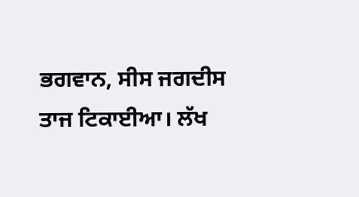ਭਗਵਾਨ, ਸੀਸ ਜਗਦੀਸ ਤਾਜ ਟਿਕਾਈਆ। ਲੱਖ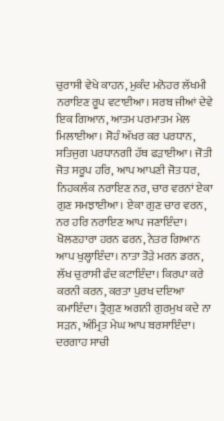ਚੁਰਾਸੀ ਵੇਖੇ ਕਾਹਨ, ਮੁਕੰਦ ਮਨੋਹਰ ਲੱਖਮੀ ਨਰਾਇਣ ਰੂਪ ਵਟਾਈਆ। ਸਰਬ ਜੀਆਂ ਦੇਵੇ ਇਕ ਗਿਆਨ, ਆਤਮ ਪਰਮਾਤਮ ਮੇਲ ਮਿਲਾਈਆ। ਸੋਹੰ ਅੱਖਰ ਕਰ ਪਰਧਾਨ, ਸਤਿਜੁਗ ਪਰਧਾਨਗੀ ਹੱਥ ਫੜਾਈਆ। ਜੋਤੀ ਜੋਤ ਸਰੂਪ ਹਰਿ, ਆਪ ਆਪਣੀ ਜੋਤ ਧਰ, ਨਿਹਕਲੰਕ ਨਰਾਇਣ ਨਰ, ਚਾਰ ਵਰਨਾਂ ਏਕਾ ਗੁਣ ਸਮਝਾਈਆ। ਏਕਾ ਗੁਣ ਚਾਰ ਵਰਨ, ਨਰ ਹਰਿ ਨਰਾਇਣ ਆਪ ਜਣਾਇੰਦਾ। ਖੋਲਣਹਾਰਾ ਹਰਨ ਫਰਨ, ਨੇਤਰ ਗਿਆਨ ਆਪ ਖੁਲ੍ਹਾਇੰਦਾ। ਨਾਤਾ ਤੋੜੇ ਮਰਨ ਡਰਨ, ਲੱਖ ਚੁਰਾਸੀ ਫੰਦ ਕਟਾਇੰਦਾ। ਕਿਰਪਾ ਕਰੇ ਕਰਨੀ ਕਰਨ, ਕਰਤਾ ਪੁਰਖ ਦਇਆ ਕਮਾਇੰਦਾ। ਤ੍ਰੈਗੁਣ ਅਗਨੀ ਗੁਰਮੁਖ ਕਦੇ ਨਾ ਸੜਨ, ਅੰਮ੍ਰਿਤ ਮੇਘ ਆਪ ਬਰਸਾਇੰਦਾ। ਦਰਗਾਹ ਸਾਚੀ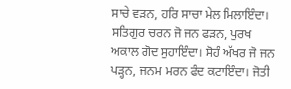ਸਾਚੇ ਵੜਨ, ਹਰਿ ਸਾਚਾ ਮੇਲ ਮਿਲਾਇੰਦਾ। ਸਤਿਗੁਰ ਚਰਨ ਜੋ ਜਨ ਫੜਨ, ਪੁਰਖ ਅਕਾਲ ਗੋਦ ਸੁਹਾਇੰਦਾ। ਸੋਹੰ ਅੱਖਰ ਜੋ ਜਨ ਪੜ੍ਹਨ, ਜਨਮ ਮਰਨ ਫੰਦ ਕਟਾਇੰਦਾ। ਜੋਤੀ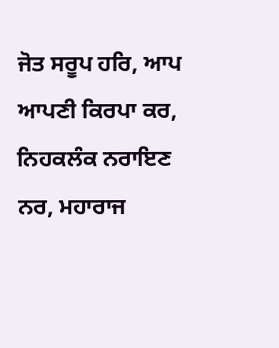ਜੋਤ ਸਰੂਪ ਹਰਿ, ਆਪ ਆਪਣੀ ਕਿਰਪਾ ਕਰ, ਨਿਹਕਲੰਕ ਨਰਾਇਣ ਨਰ, ਮਹਾਰਾਜ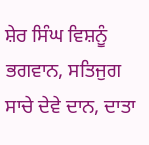ਸ਼ੇਰ ਸਿੰਘ ਵਿਸ਼ਨੂੰ ਭਗਵਾਨ, ਸਤਿਜੁਗ ਸਾਚੇ ਦੇਵੇ ਦਾਨ, ਦਾਤਾ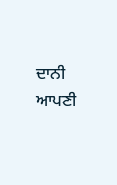ਦਾਨੀ ਆਪਣੀ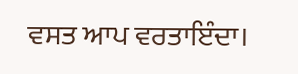ਵਸਤ ਆਪ ਵਰਤਾਇੰਦਾ।